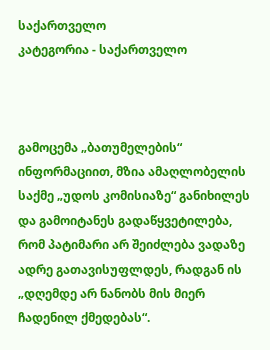საქართველო
კატეგორია - საქართველო



გამოცემა „ბათუმელების“ ინფორმაციით, მზია ამაღლობელის საქმე „უდოს კომისიაზე“ განიხილეს და გამოიტანეს გადაწყვეტილება, რომ პატიმარი არ შეიძლება ვადაზე ადრე გათავისუფლდეს, რადგან ის „დღემდე არ ნანობს მის მიერ ჩადენილ ქმედებას“.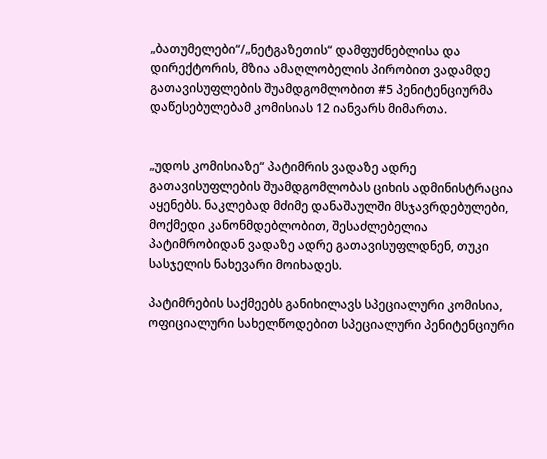„ბათუმელები“/„ნეტგაზეთის“ დამფუძნებლისა და დირექტორის, მზია ამაღლობელის პირობით ვადამდე გათავისუფლების შუამდგომლობით #5 პენიტენციურმა დაწესებულებამ კომისიას 12 იანვარს მიმართა.


„უდოს კომისიაზე“ პატიმრის ვადაზე ადრე გათავისუფლების შუამდგომლობას ციხის ადმინისტრაცია აყენებს. ნაკლებად მძიმე დანაშაულში მსჯავრდებულები, მოქმედი კანონმდებლობით, შესაძლებელია პატიმრობიდან ვადაზე ადრე გათავისუფლდნენ, თუკი სასჯელის ნახევარი მოიხადეს.

პატიმრების საქმეებს განიხილავს სპეციალური კომისია, ოფიციალური სახელწოდებით სპეციალური პენიტენციური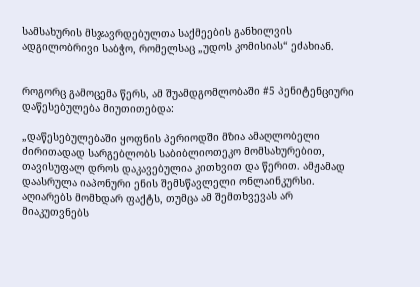სამსახურის მსჯავრდებულთა საქმეების განხილვის ადგილობრივი საბჭო, რომელსაც „უდოს კომისიას“ ეძახიან.


როგორც გამოცემა წერს, ამ შუამდგომლობაში #5 პენიტენციური დაწესებულება მიუთითებდა:

„დაწესებულებაში ყოფნის პერიოდში მზია ამაღლობელი ძირითადად სარგებლობს საბიბლიოთეკო მომსახურებით, თავისუფალ დროს დაკავებულია კითხვით და წერით. ამჟამად დაასრულა იაპონური ენის შემსწავლელი ონლაინკურსი. აღიარებს მომხდარ ფაქტს, თუმცა ამ შემთხვევას არ მიაკუთვნებს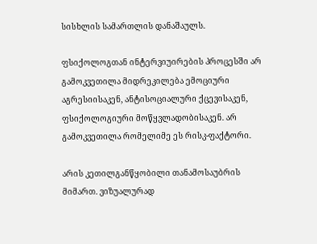სისხლის სამართლის დანაშაულს.

ფსიქოლოგთან ინტერვიუირების პროცესში არ გამოკვეთილა მიდრეკილება ემოციური აგრესიისაკენ, ანტისოციალური ქცევისაკენ, ფსიქოლოგიური მოწყვლადობისაკენ. არ გამოკვეთილა რომელიმე ეს რისკ-ფაქტორი.

არის კეთილგანწყობილი თანამოსაუბრის მიმართ. ვიზუალურად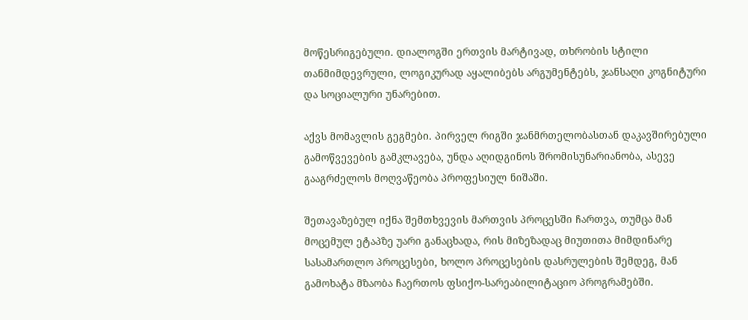მოწესრიგებული. დიალოგში ერთვის მარტივად, თხრობის სტილი თანმიმდევრული, ლოგიკურად აყალიბებს არგუმენტებს, ჯანსაღი კოგნიტური და სოციალური უნარებით.

აქვს მომავლის გეგმები. პირველ რიგში ჯანმრთელობასთან დაკავშირებული გამოწვევების გამკლავება, უნდა აღიდგინოს შრომისუნარიანობა, ასევე გააგრძელოს მოღვაწეობა პროფესიულ ნიშაში.

შეთავაზებულ იქნა შემთხვევის მართვის პროცესში ჩართვა, თუმცა მან მოცემულ ეტაპზე უარი განაცხადა, რის მიზეზადაც მიუთითა მიმდინარე სასამართლო პროცესები, ხოლო პროცესების დასრულების შემდეგ, მან გამოხატა მზაობა ჩაერთოს ფსიქო-სარეაბილიტაციო პროგრამებში.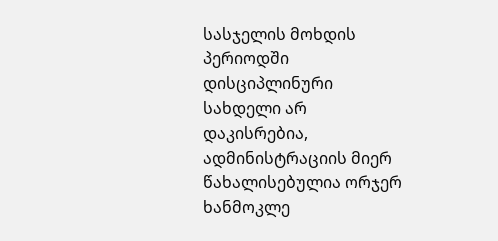სასჯელის მოხდის პერიოდში დისციპლინური სახდელი არ დაკისრებია, ადმინისტრაციის მიერ წახალისებულია ორჯერ ხანმოკლე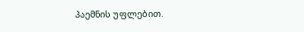პაემნის უფლებით.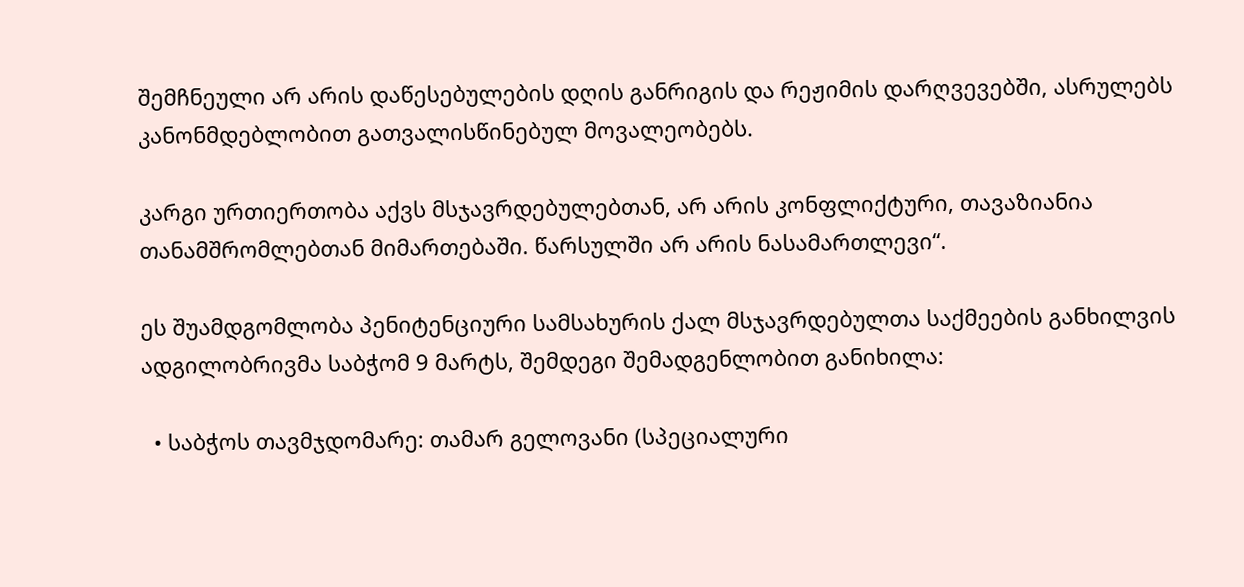შემჩნეული არ არის დაწესებულების დღის განრიგის და რეჟიმის დარღვევებში, ასრულებს კანონმდებლობით გათვალისწინებულ მოვალეობებს.

კარგი ურთიერთობა აქვს მსჯავრდებულებთან, არ არის კონფლიქტური, თავაზიანია თანამშრომლებთან მიმართებაში. წარსულში არ არის ნასამართლევი“.

ეს შუამდგომლობა პენიტენციური სამსახურის ქალ მსჯავრდებულთა საქმეების განხილვის ადგილობრივმა საბჭომ 9 მარტს, შემდეგი შემადგენლობით განიხილა:

  • საბჭოს თავმჯდომარე: თამარ გელოვანი (სპეციალური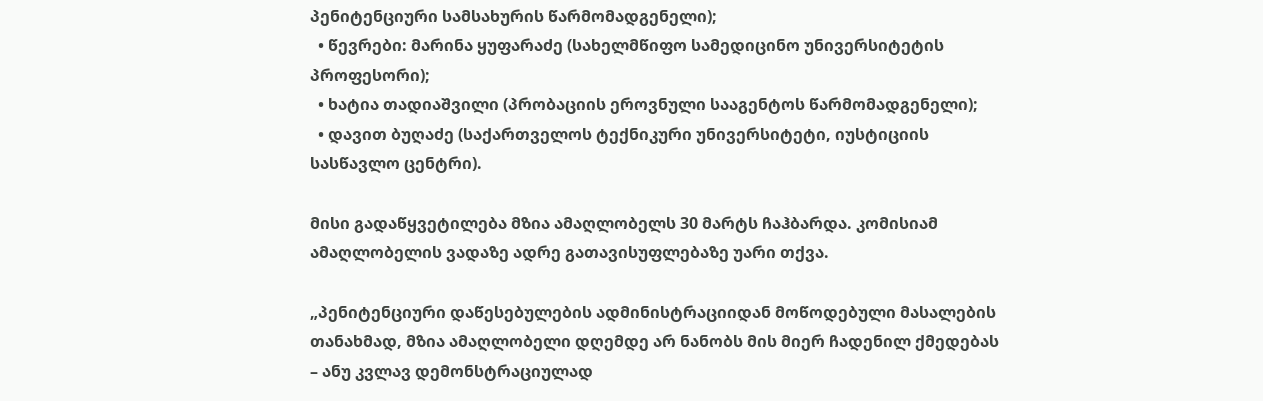პენიტენციური სამსახურის წარმომადგენელი);
  • წევრები: მარინა ყუფარაძე (სახელმწიფო სამედიცინო უნივერსიტეტის პროფესორი);
  • ხატია თადიაშვილი (პრობაციის ეროვნული სააგენტოს წარმომადგენელი);
  • დავით ბუღაძე (საქართველოს ტექნიკური უნივერსიტეტი, იუსტიციის სასწავლო ცენტრი).

მისი გადაწყვეტილება მზია ამაღლობელს 30 მარტს ჩაჰბარდა. კომისიამ ამაღლობელის ვადაზე ადრე გათავისუფლებაზე უარი თქვა.

„პენიტენციური დაწესებულების ადმინისტრაციიდან მოწოდებული მასალების თანახმად, მზია ამაღლობელი დღემდე არ ნანობს მის მიერ ჩადენილ ქმედებას – ანუ კვლავ დემონსტრაციულად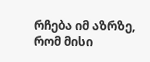რჩება იმ აზრზე, რომ მისი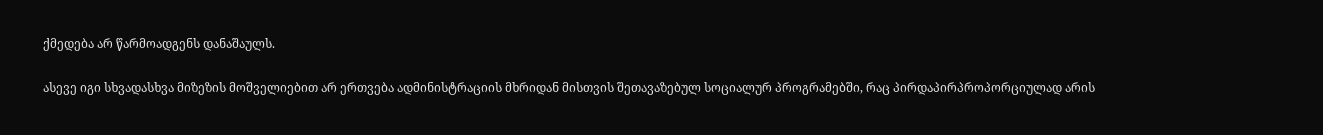ქმედება არ წარმოადგენს დანაშაულს.

ასევე იგი სხვადასხვა მიზეზის მოშველიებით არ ერთვება ადმინისტრაციის მხრიდან მისთვის შეთავაზებულ სოციალურ პროგრამებში, რაც პირდაპირპროპორციულად არის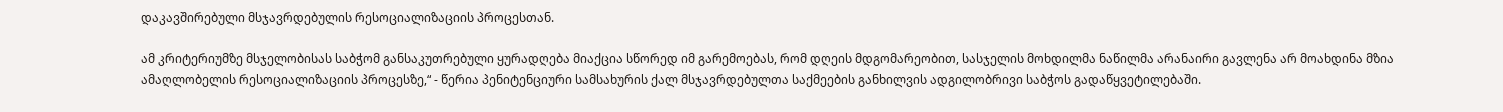დაკავშირებული მსჯავრდებულის რესოციალიზაციის პროცესთან.

ამ კრიტერიუმზე მსჯელობისას საბჭომ განსაკუთრებული ყურადღება მიაქცია სწორედ იმ გარემოებას, რომ დღეის მდგომარეობით, სასჯელის მოხდილმა ნაწილმა არანაირი გავლენა არ მოახდინა მზია ამაღლობელის რესოციალიზაციის პროცესზე,“ - წერია პენიტენციური სამსახურის ქალ მსჯავრდებულთა საქმეების განხილვის ადგილობრივი საბჭოს გადაწყვეტილებაში.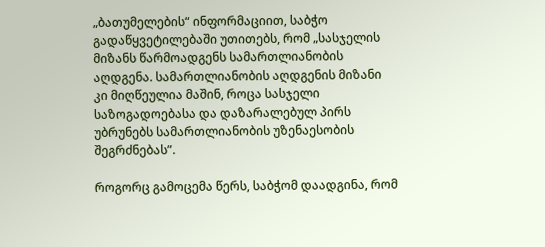„ბათუმელების“ ინფორმაციით, საბჭო გადაწყვეტილებაში უთითებს, რომ „სასჯელის მიზანს წარმოადგენს სამართლიანობის აღდგენა. სამართლიანობის აღდგენის მიზანი კი მიღწეულია მაშინ, როცა სასჯელი საზოგადოებასა და დაზარალებულ პირს უბრუნებს სამართლიანობის უზენაესობის შეგრძნებას”.

როგორც გამოცემა წერს, საბჭომ დაადგინა, რომ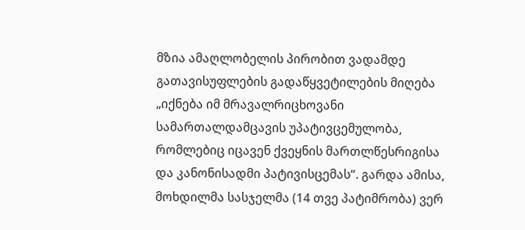მზია ამაღლობელის პირობით ვადამდე გათავისუფლების გადაწყვეტილების მიღება „იქნება იმ მრავალრიცხოვანი სამართალდამცავის უპატივცემულობა, რომლებიც იცავენ ქვეყნის მართლწესრიგისა და კანონისადმი პატივისცემას“. გარდა ამისა, მოხდილმა სასჯელმა (14 თვე პატიმრობა) ვერ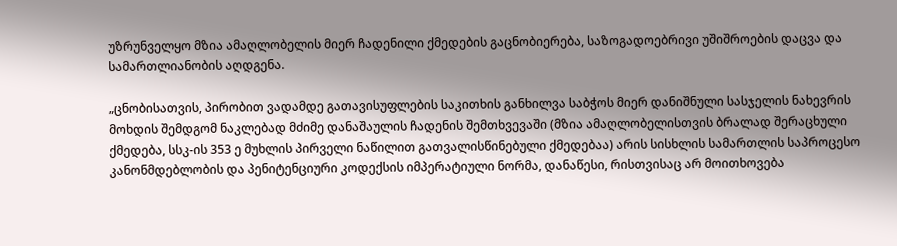უზრუნველყო მზია ამაღლობელის მიერ ჩადენილი ქმედების გაცნობიერება, საზოგადოებრივი უშიშროების დაცვა და სამართლიანობის აღდგენა.

„ცნობისათვის, პირობით ვადამდე გათავისუფლების საკითხის განხილვა საბჭოს მიერ დანიშნული სასჯელის ნახევრის მოხდის შემდგომ ნაკლებად მძიმე დანაშაულის ჩადენის შემთხვევაში (მზია ამაღლობელისთვის ბრალად შერაცხული ქმედება, სსკ-ის 353 ე მუხლის პირველი ნაწილით გათვალისწინებული ქმედებაა) არის სისხლის სამართლის საპროცესო კანონმდებლობის და პენიტენციური კოდექსის იმპერატიული ნორმა, დანაწესი, რისთვისაც არ მოითხოვება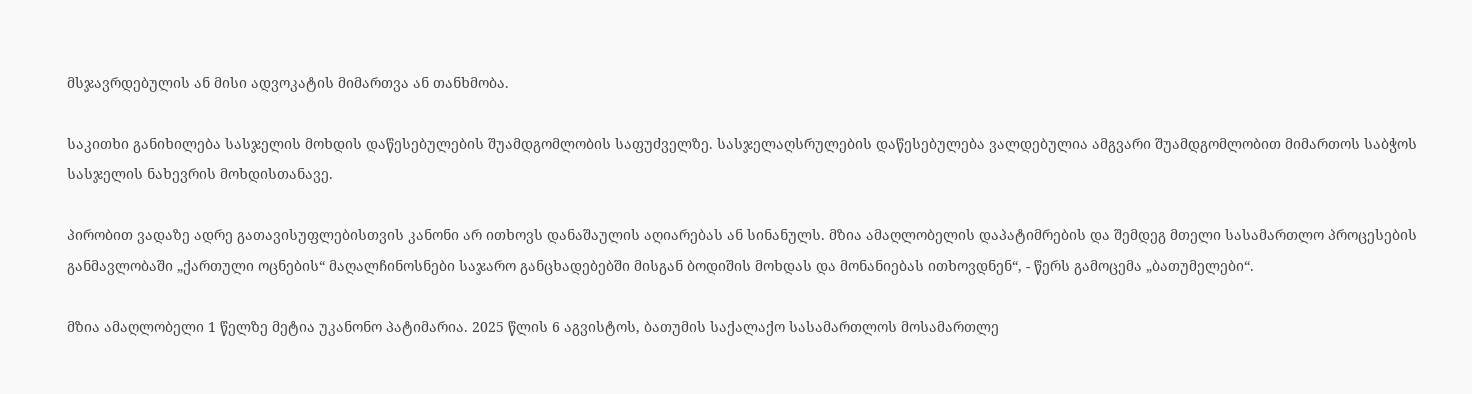მსჯავრდებულის ან მისი ადვოკატის მიმართვა ან თანხმობა.

საკითხი განიხილება სასჯელის მოხდის დაწესებულების შუამდგომლობის საფუძველზე. სასჯელაღსრულების დაწესებულება ვალდებულია ამგვარი შუამდგომლობით მიმართოს საბჭოს სასჯელის ნახევრის მოხდისთანავე.

პირობით ვადაზე ადრე გათავისუფლებისთვის კანონი არ ითხოვს დანაშაულის აღიარებას ან სინანულს. მზია ამაღლობელის დაპატიმრების და შემდეგ მთელი სასამართლო პროცესების განმავლობაში „ქართული ოცნების“ მაღალჩინოსნები საჯარო განცხადებებში მისგან ბოდიშის მოხდას და მონანიებას ითხოვდნენ“, - წერს გამოცემა „ბათუმელები“.

მზია ამაღლობელი 1 წელზე მეტია უკანონო პატიმარია. 2025 წლის 6 აგვისტოს, ბათუმის საქალაქო სასამართლოს მოსამართლე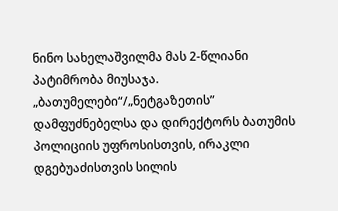ნინო სახელაშვილმა მას 2-წლიანი პატიმრობა მიუსაჯა. „ბათუმელები“/„ნეტგაზეთის” დამფუძნებელსა და დირექტორს ბათუმის პოლიციის უფროსისთვის, ირაკლი დგებუაძისთვის სილის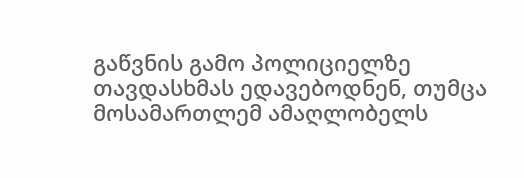გაწვნის გამო პოლიციელზე თავდასხმას ედავებოდნენ, თუმცა მოსამართლემ ამაღლობელს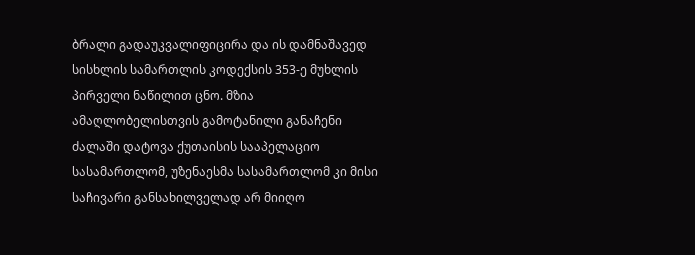ბრალი გადაუკვალიფიცირა და ის დამნაშავედ სისხლის სამართლის კოდექსის 353-ე მუხლის პირველი ნაწილით ცნო. მზია ამაღლობელისთვის გამოტანილი განაჩენი ძალაში დატოვა ქუთაისის სააპელაციო სასამართლომ, უზენაესმა სასამართლომ კი მისი საჩივარი განსახილველად არ მიიღო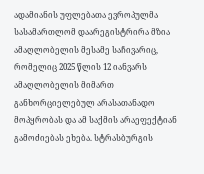ადამიანის უფლებათა ევროპულმა სასამართლომ დაარეგისტრირა მზია ამაღლობელის მესამე საჩივარიც, რომელიც 2025 წლის 12 იანვარს ამაღლობელის მიმართ განხორციელებულ არასათანადო მოპყრობას და ამ საქმის არაეფექტიან გამოძიებას ეხება. სტრასბურგის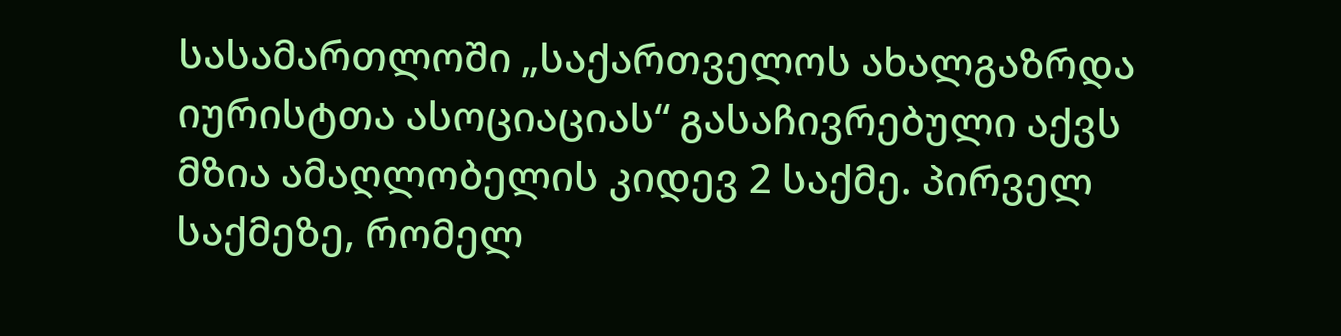სასამართლოში „საქართველოს ახალგაზრდა იურისტთა ასოციაციას“ გასაჩივრებული აქვს მზია ამაღლობელის კიდევ 2 საქმე. პირველ საქმეზე, რომელ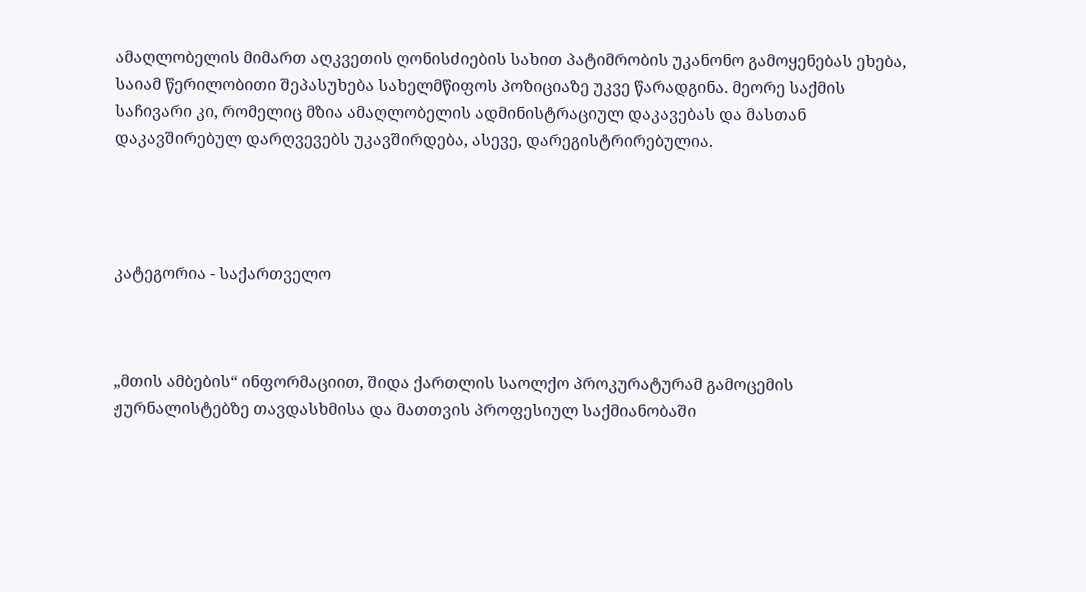ამაღლობელის მიმართ აღკვეთის ღონისძიების სახით პატიმრობის უკანონო გამოყენებას ეხება, საიამ წერილობითი შეპასუხება სახელმწიფოს პოზიციაზე უკვე წარადგინა. მეორე საქმის საჩივარი კი, რომელიც მზია ამაღლობელის ადმინისტრაციულ დაკავებას და მასთან დაკავშირებულ დარღვევებს უკავშირდება, ასევე, დარეგისტრირებულია.




კატეგორია - საქართველო



„მთის ამბების“ ინფორმაციით, შიდა ქართლის საოლქო პროკურატურამ გამოცემის ჟურნალისტებზე თავდასხმისა და მათთვის პროფესიულ საქმიანობაში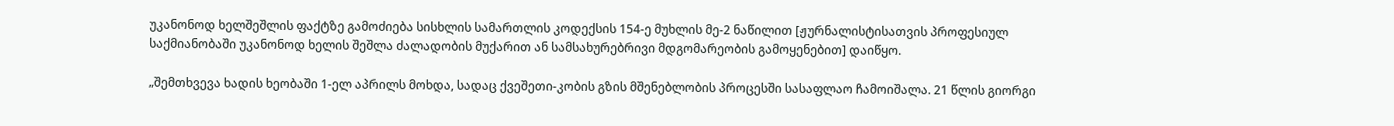უკანონოდ ხელშეშლის ფაქტზე გამოძიება სისხლის სამართლის კოდექსის 154-ე მუხლის მე-2 ნაწილით [ჟურნალისტისათვის პროფესიულ საქმიანობაში უკანონოდ ხელის შეშლა ძალადობის მუქარით ან სამსახურებრივი მდგომარეობის გამოყენებით] დაიწყო.

„შემთხვევა ხადის ხეობაში 1-ელ აპრილს მოხდა, სადაც ქვეშეთი-კობის გზის მშენებლობის პროცესში სასაფლაო ჩამოიშალა. 21 წლის გიორგი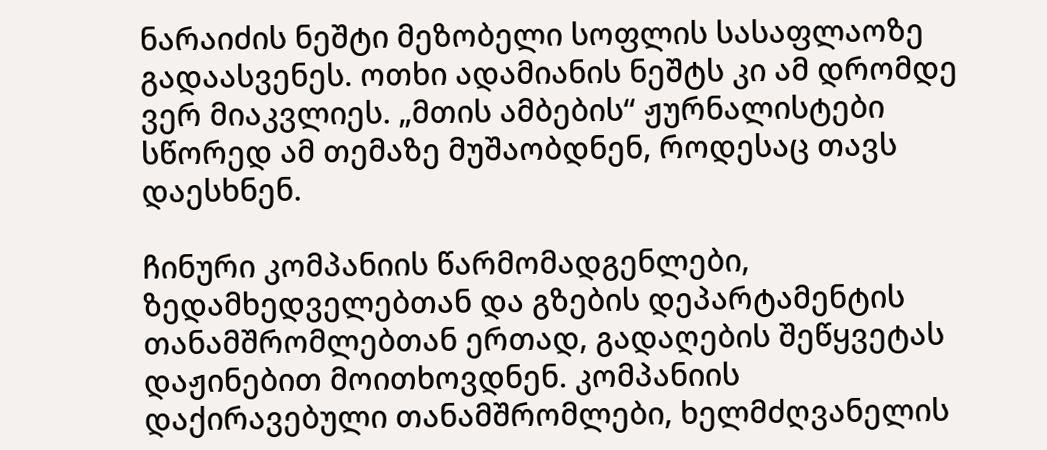ნარაიძის ნეშტი მეზობელი სოფლის სასაფლაოზე გადაასვენეს. ოთხი ადამიანის ნეშტს კი ამ დრომდე ვერ მიაკვლიეს. „მთის ამბების“ ჟურნალისტები სწორედ ამ თემაზე მუშაობდნენ, როდესაც თავს დაესხნენ.

ჩინური კომპანიის წარმომადგენლები, ზედამხედველებთან და გზების დეპარტამენტის თანამშრომლებთან ერთად, გადაღების შეწყვეტას დაჟინებით მოითხოვდნენ. კომპანიის დაქირავებული თანამშრომლები, ხელმძღვანელის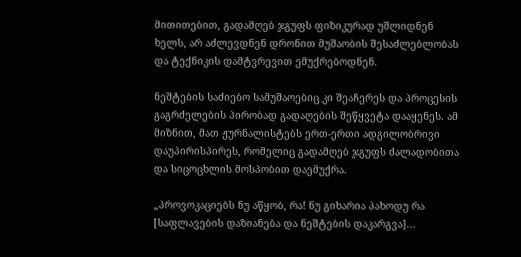მითითებით, გადამღებ ჯგუფს ფიზიკურად უშლიდნენ ხელს, არ აძლევდნენ დრონით მუშაობის შესაძლებლობას და ტექნიკის დამტვრევით ემუქრებოდნენ.

ნეშტების საძიებო სამუშაოებიც კი შეაჩერეს და პროცესის გაგრძელების პირობად გადაღების შეწყვეტა დააყენეს. ამ მიზნით, მათ ჟურნალისტებს ერთ-ერთი ადგილობრივი დაუპირისპირეს, რომელიც გადამღებ ჯგუფს ძალადობითა და სიცოცხლის მოსპობით დაემუქრა.

„პროვოკაციებს ნუ აწყობ, რა! ნუ გიხარია პახოდუ რა [საფლავების დაზიანება და ნეშტების დაკარგვა]...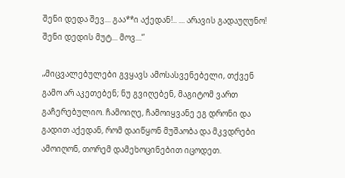შენი დედა შევ... გაა**ი აქედან!.. ... არავის გადაუღუნო! შენი დედის მუტ... მოვ...“

„მიცვალებულები გვყავს ამოსასვენებელი, თქვენ გამო არ აკეთებენ; ნუ გვიღებენ, მაგიტომ ვართ გაჩერებულიო. ჩამოიღე, ჩამოიყვანე ეგ დრონი და გადით აქედან, რომ დაიწყონ მუშაობა და მკვდრები ამოიღონ, თორემ დამეხოცინებით იცოდეთ.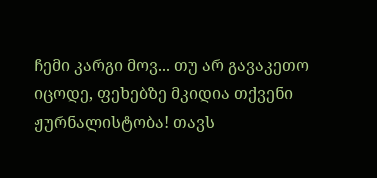ჩემი კარგი მოვ... თუ არ გავაკეთო იცოდე, ფეხებზე მკიდია თქვენი ჟურნალისტობა! თავს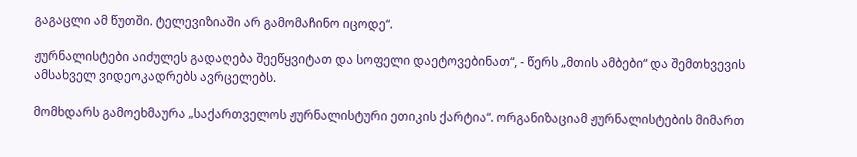გაგაცლი ამ წუთში. ტელევიზიაში არ გამომაჩინო იცოდე“.

ჟურნალისტები აიძულეს გადაღება შეეწყვიტათ და სოფელი დაეტოვებინათ“, - წერს „მთის ამბები“ და შემთხვევის ამსახველ ვიდეოკადრებს ავრცელებს.

მომხდარს გამოეხმაურა „საქართველოს ჟურნალისტური ეთიკის ქარტია“. ორგანიზაციამ ჟურნალისტების მიმართ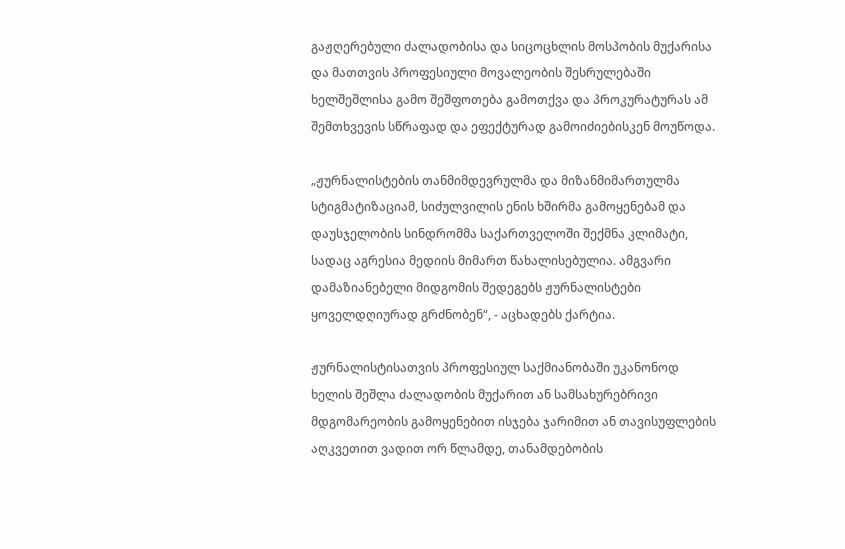გაჟღერებული ძალადობისა და სიცოცხლის მოსპობის მუქარისა და მათთვის პროფესიული მოვალეობის შესრულებაში ხელშეშლისა გამო შეშფოთება გამოთქვა და პროკურატურას ამ შემთხვევის სწრაფად და ეფექტურად გამოიძიებისკენ მოუწოდა.

„ჟურნალისტების თანმიმდევრულმა და მიზანმიმართულმა სტიგმატიზაციამ, სიძულვილის ენის ხშირმა გამოყენებამ და დაუსჯელობის სინდრომმა საქართველოში შექმნა კლიმატი, სადაც აგრესია მედიის მიმართ წახალისებულია. ამგვარი დამაზიანებელი მიდგომის შედეგებს ჟურნალისტები ყოველდღიურად გრძნობენ“, - აცხადებს ქარტია.

ჟურნალისტისათვის პროფესიულ საქმიანობაში უკანონოდ ხელის შეშლა ძალადობის მუქარით ან სამსახურებრივი მდგომარეობის გამოყენებით ისჯება ჯარიმით ან თავისუფლების აღკვეთით ვადით ორ წლამდე, თანამდებობის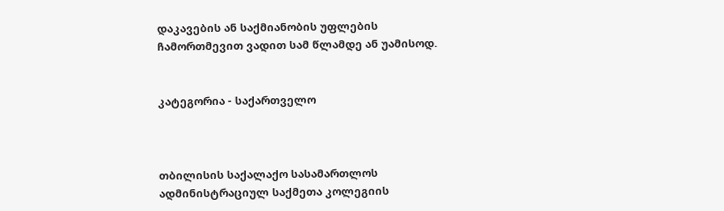დაკავების ან საქმიანობის უფლების ჩამორთმევით ვადით სამ წლამდე ან უამისოდ.


კატეგორია - საქართველო



თბილისის საქალაქო სასამართლოს ადმინისტრაციულ საქმეთა კოლეგიის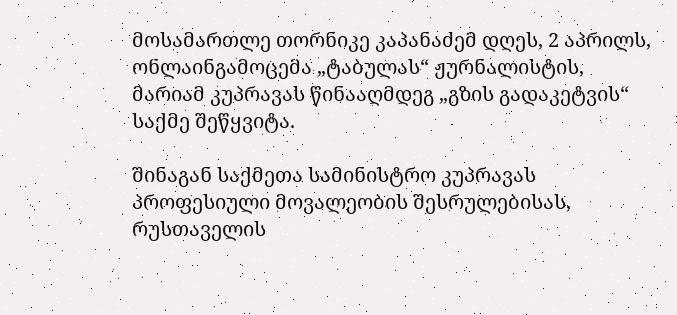მოსამართლე თორნიკე კაპანაძემ დღეს, 2 აპრილს, ონლაინგამოცემა „ტაბულას“ ჟურნალისტის, მარიამ კუპრავას წინააღმდეგ „გზის გადაკეტვის“ საქმე შეწყვიტა.

შინაგან საქმეთა სამინისტრო კუპრავას პროფესიული მოვალეობის შესრულებისას, რუსთაველის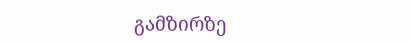გამზირზე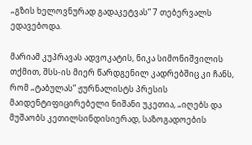„გზის ხელოვნურად გადაკეტვას“ 7 თებერვალს ედავებოდა.

მარიამ კუპრავას ადვოკატის, ნიკა სიმონიშვილის თქმით, შსს-ის მიერ წარდგენილ კადრებშიც კი ჩანს, რომ „ტაბულას“ ჟურნალისტს პრესის მაიდენტიფიცირებელი ნიშანი უკეთია, „იღებს და მუშაობს კეთილსინდისიერად, საზოგადოების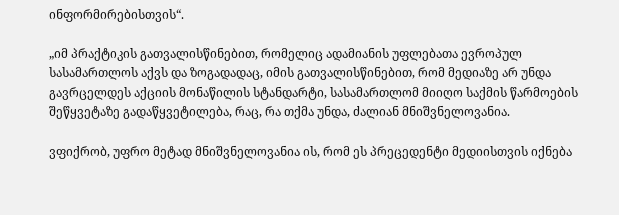ინფორმირებისთვის“.

„იმ პრაქტიკის გათვალისწინებით, რომელიც ადამიანის უფლებათა ევროპულ სასამართლოს აქვს და ზოგადადაც, იმის გათვალისწინებით, რომ მედიაზე არ უნდა გავრცელდეს აქციის მონაწილის სტანდარტი, სასამართლომ მიიღო საქმის წარმოების შეწყვეტაზე გადაწყვეტილება, რაც, რა თქმა უნდა, ძალიან მნიშვნელოვანია.

ვფიქრობ, უფრო მეტად მნიშვნელოვანია ის, რომ ეს პრეცედენტი მედიისთვის იქნება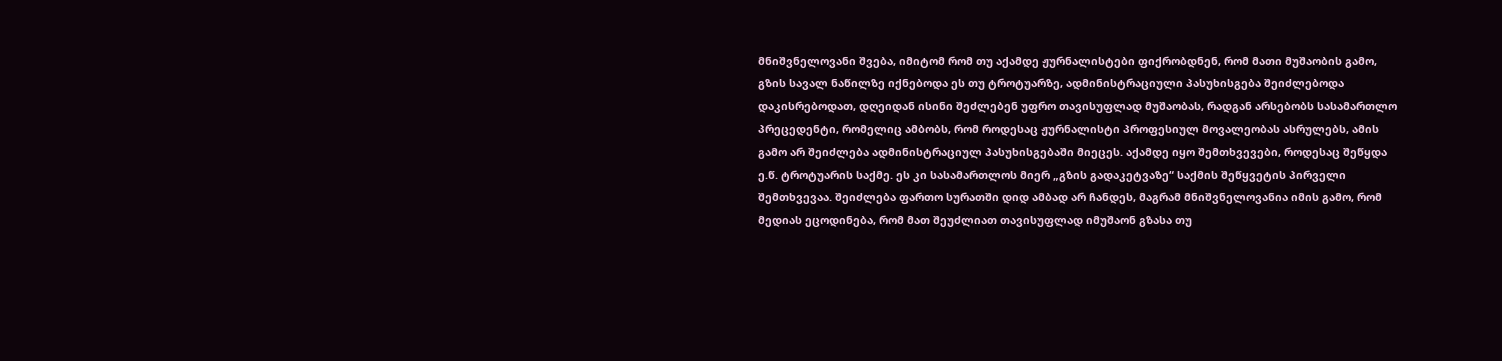მნიშვნელოვანი შვება, იმიტომ რომ თუ აქამდე ჟურნალისტები ფიქრობდნენ, რომ მათი მუშაობის გამო, გზის სავალ ნაწილზე იქნებოდა ეს თუ ტროტუარზე, ადმინისტრაციული პასუხისგება შეიძლებოდა დაკისრებოდათ, დღეიდან ისინი შეძლებენ უფრო თავისუფლად მუშაობას, რადგან არსებობს სასამართლო პრეცედენტი, რომელიც ამბობს, რომ როდესაც ჟურნალისტი პროფესიულ მოვალეობას ასრულებს, ამის გამო არ შეიძლება ადმინისტრაციულ პასუხისგებაში მიეცეს. აქამდე იყო შემთხვევები, როდესაც შეწყდა ე.წ. ტროტუარის საქმე. ეს კი სასამართლოს მიერ „გზის გადაკეტვაზე“ საქმის შეწყვეტის პირველი შემთხვევაა. შეიძლება ფართო სურათში დიდ ამბად არ ჩანდეს, მაგრამ მნიშვნელოვანია იმის გამო, რომ მედიას ეცოდინება, რომ მათ შეუძლიათ თავისუფლად იმუშაონ გზასა თუ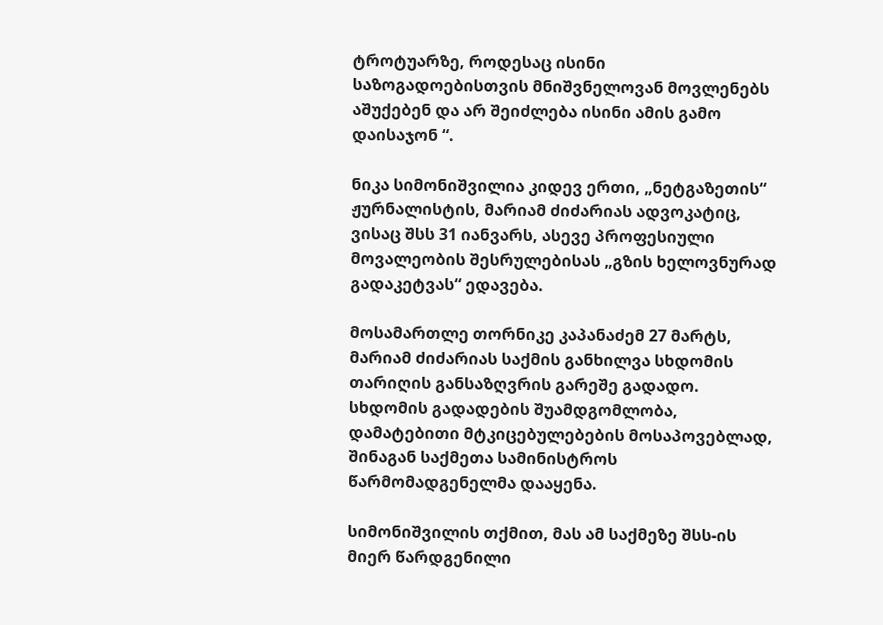ტროტუარზე, როდესაც ისინი საზოგადოებისთვის მნიშვნელოვან მოვლენებს აშუქებენ და არ შეიძლება ისინი ამის გამო დაისაჯონ “.

ნიკა სიმონიშვილია კიდევ ერთი, „ნეტგაზეთის“ ჟურნალისტის, მარიამ ძიძარიას ადვოკატიც, ვისაც შსს 31 იანვარს, ასევე პროფესიული მოვალეობის შესრულებისას „გზის ხელოვნურად გადაკეტვას“ ედავება.

მოსამართლე თორნიკე კაპანაძემ 27 მარტს, მარიამ ძიძარიას საქმის განხილვა სხდომის თარიღის განსაზღვრის გარეშე გადადო. სხდომის გადადების შუამდგომლობა, დამატებითი მტკიცებულებების მოსაპოვებლად, შინაგან საქმეთა სამინისტროს წარმომადგენელმა დააყენა.

სიმონიშვილის თქმით, მას ამ საქმეზე შსს-ის მიერ წარდგენილი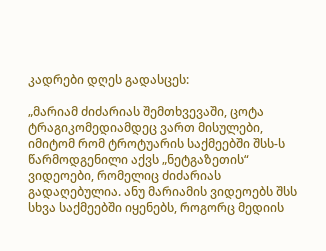კადრები დღეს გადასცეს:

„მარიამ ძიძარიას შემთხვევაში, ცოტა ტრაგიკომედიამდეც ვართ მისულები, იმიტომ რომ ტროტუარის საქმეებში შსს-ს წარმოდგენილი აქვს „ნეტგაზეთის“ ვიდეოები, რომელიც ძიძარიას გადაღებულია. ანუ მარიამის ვიდეოებს შსს სხვა საქმეებში იყენებს, როგორც მედიის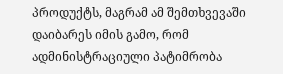პროდუქტს, მაგრამ ამ შემთხვევაში დაიბარეს იმის გამო, რომ ადმინისტრაციული პატიმრობა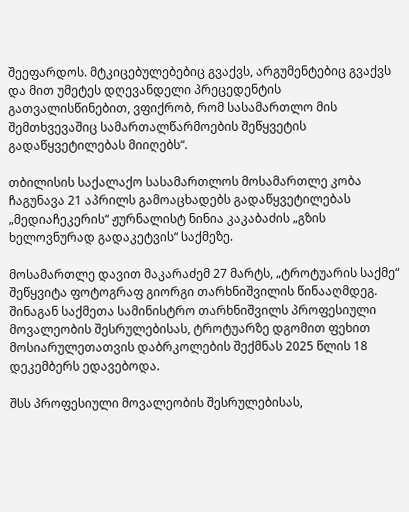შეეფარდოს. მტკიცებულებებიც გვაქვს, არგუმენტებიც გვაქვს და მით უმეტეს დღევანდელი პრეცედენტის გათვალისწინებით, ვფიქრობ, რომ სასამართლო მის შემთხვევაშიც სამართალწარმოების შეწყვეტის გადაწყვეტილებას მიიღებს“.

თბილისის საქალაქო სასამართლოს მოსამართლე კობა ჩაგუნავა 21 აპრილს გამოაცხადებს გადაწყვეტილებას „მედიაჩეკერის“ ჟურნალისტ ნინია კაკაბაძის „გზის ხელოვნურად გადაკეტვის“ საქმეზე.

მოსამართლე დავით მაკარაძემ 27 მარტს, „ტროტუარის საქმე“ შეწყვიტა ფოტოგრაფ გიორგი თარხნიშვილის წინააღმდეგ. შინაგან საქმეთა სამინისტრო თარხნიშვილს პროფესიული მოვალეობის შესრულებისას, ტროტუარზე დგომით ფეხით მოსიარულეთათვის დაბრკოლების შექმნას 2025 წლის 18 დეკემბერს ედავებოდა.

შსს პროფესიული მოვალეობის შესრულებისას,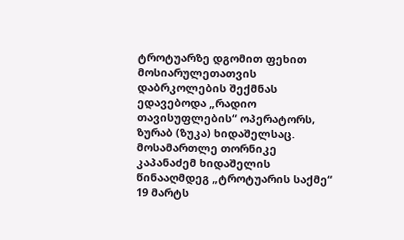ტროტუარზე დგომით ფეხით მოსიარულეთათვის დაბრკოლების შექმნას ედავებოდა „რადიო თავისუფლების“ ოპერატორს, ზურაბ (ზუკა) ხიდაშელსაც. მოსამართლე თორნიკე კაპანაძემ ხიდაშელის წინააღმდეგ „ტროტუარის საქმე“ 19 მარტს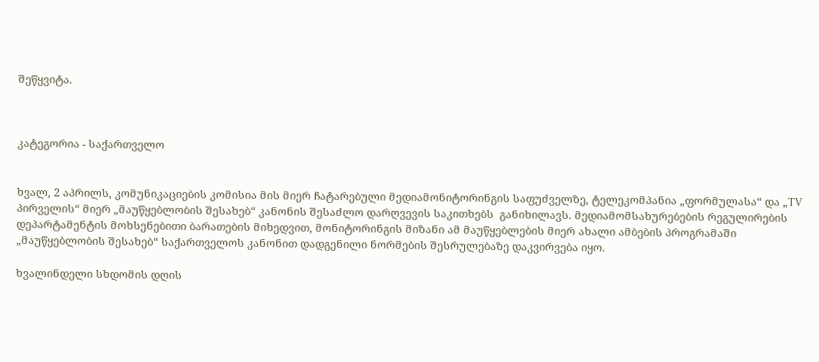შეწყვიტა.



კატეგორია - საქართველო


ხვალ, 2 აპრილს, კომუნიკაციების კომისია მის მიერ ჩატარებული მედიამონიტორინგის საფუძველზე, ტელეკომპანია „ფორმულასა“ და „TV პირველის“ მიერ „მაუწყებლობის შესახებ“ კანონის შესაძლო დარღვევის საკითხებს  განიხილავს. მედიამომსახურებების რეგულირების დეპარტამენტის მოხსენებითი ბარათების მიხედვით, მონიტორინგის მიზანი ამ მაუწყებლების მიერ ახალი ამბების პროგრამაში „მაუწყებლობის შესახებ“ საქართველოს კანონით დადგენილი ნორმების შესრულებაზე დაკვირვება იყო.

ხვალინდელი სხდომის დღის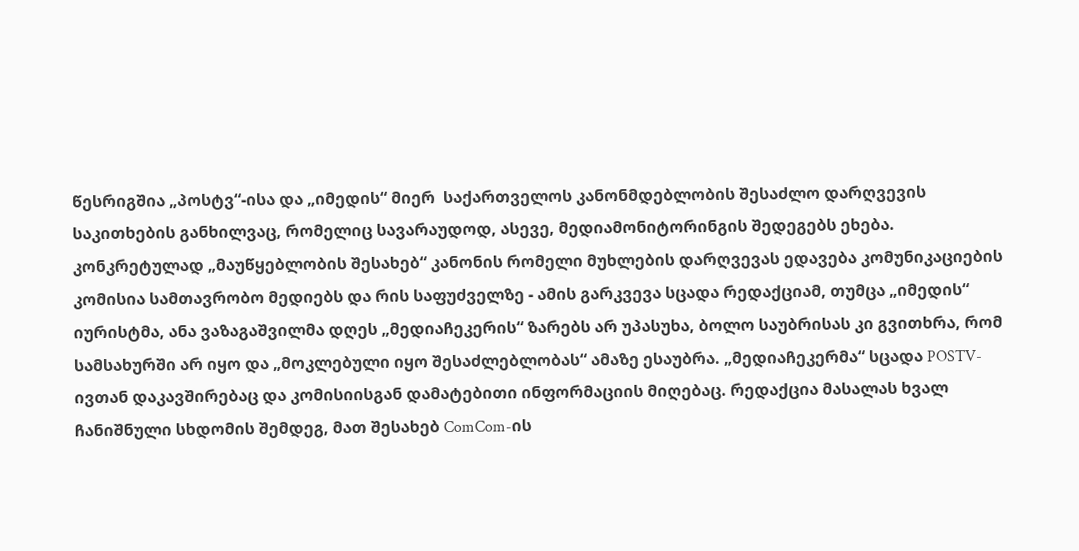წესრიგშია „პოსტვ“-ისა და „იმედის“ მიერ  საქართველოს კანონმდებლობის შესაძლო დარღვევის საკითხების განხილვაც, რომელიც სავარაუდოდ, ასევე, მედიამონიტორინგის შედეგებს ეხება. კონკრეტულად „მაუწყებლობის შესახებ“ კანონის რომელი მუხლების დარღვევას ედავება კომუნიკაციების კომისია სამთავრობო მედიებს და რის საფუძველზე - ამის გარკვევა სცადა რედაქციამ, თუმცა „იმედის“ იურისტმა, ანა ვაზაგაშვილმა დღეს „მედიაჩეკერის“ ზარებს არ უპასუხა, ბოლო საუბრისას კი გვითხრა, რომ სამსახურში არ იყო და „მოკლებული იყო შესაძლებლობას“ ამაზე ესაუბრა. „მედიაჩეკერმა“ სცადა POSTV-ივთან დაკავშირებაც და კომისიისგან დამატებითი ინფორმაციის მიღებაც. რედაქცია მასალას ხვალ ჩანიშნული სხდომის შემდეგ, მათ შესახებ ComCom-ის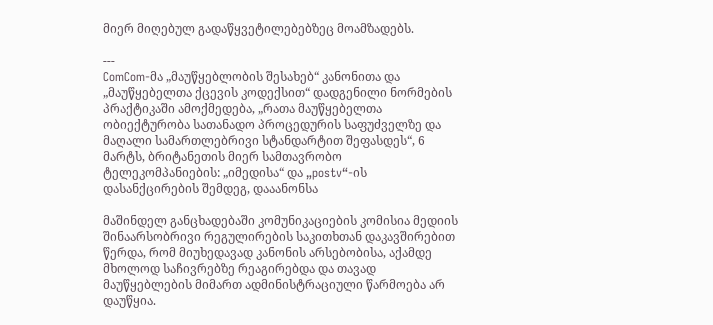მიერ მიღებულ გადაწყვეტილებებზეც მოამზადებს.

---
ComCom-მა „მაუწყებლობის შესახებ“ კანონითა და „მაუწყებელთა ქცევის კოდექსით“ დადგენილი ნორმების პრაქტიკაში ამოქმედება, „რათა მაუწყებელთა ობიექტურობა სათანადო პროცედურის საფუძველზე და მაღალი სამართლებრივი სტანდარტით შეფასდეს“, 6 მარტს, ბრიტანეთის მიერ სამთავრობო ტელეკომპანიების: „იმედისა“ და „postv“-ის დასანქცირების შემდეგ, დააანონსა

მაშინდელ განცხადებაში კომუნიკაციების კომისია მედიის შინაარსობრივი რეგულირების საკითხთან დაკავშირებით წერდა, რომ მიუხედავად კანონის არსებობისა, აქამდე მხოლოდ საჩივრებზე რეაგირებდა და თავად მაუწყებლების მიმართ ადმინისტრაციული წარმოება არ დაუწყია.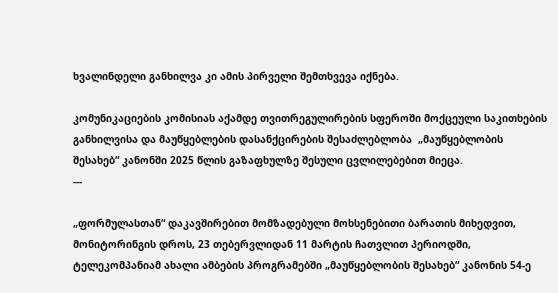ხვალინდელი განხილვა კი ამის პირველი შემთხვევა იქნება.

კომუნიკაციების კომისიას აქამდე თვითრეგულირების სფეროში მოქცეული საკითხების განხილვისა და მაუწყებლების დასანქცირების შესაძლებლობა  „მაუწყებლობის შესახებ“ კანონში 2025 წლის გაზაფხულზე შესული ცვლილებებით მიეცა.
---

„ფორმულასთან“ დაკავშირებით მომზადებული მოხსენებითი ბარათის მიხედვით, მონიტორინგის დროს, 23 თებერვლიდან 11 მარტის ჩათვლით პერიოდში, ტელეკომპანიამ ახალი ამბების პროგრამებში „მაუწყებლობის შესახებ“ კანონის 54-ე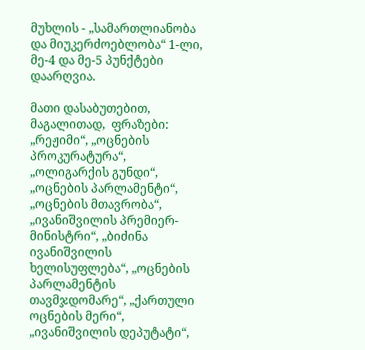მუხლის - „სამართლიანობა და მიუკერძოებლობა“ 1-ლი, მე-4 და მე-5 პუნქტები დაარღვია.

მათი დასაბუთებით, მაგალითად,  ფრაზები: „რეჟიმი“, „ოცნების პროკურატურა“, „ოლიგარქის გუნდი“, „ოცნების პარლამენტი“, „ოცნების მთავრობა“, „ივანიშვილის პრემიერ-მინისტრი“, „ბიძინა ივანიშვილის ხელისუფლება“, „ოცნების პარლამენტის თავმჯდომარე“, „ქართული ოცნების მერი“, „ივანიშვილის დეპუტატი“,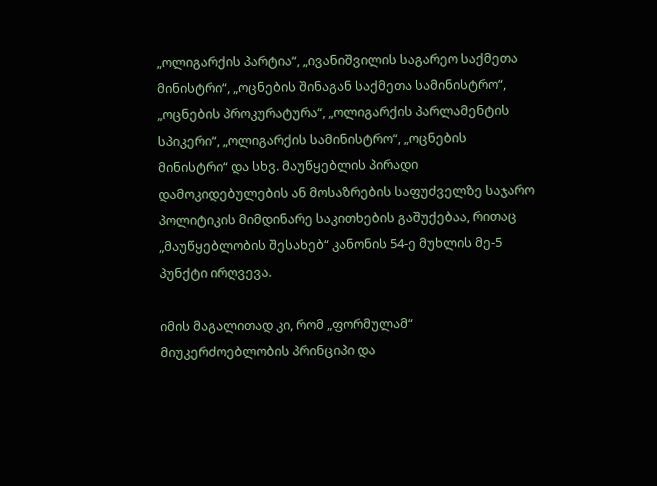„ოლიგარქის პარტია“, „ივანიშვილის საგარეო საქმეთა მინისტრი“, „ოცნების შინაგან საქმეთა სამინისტრო“, „ოცნების პროკურატურა“, „ოლიგარქის პარლამენტის სპიკერი“, „ოლიგარქის სამინისტრო“, „ოცნების მინისტრი“ და სხვ. მაუწყებლის პირადი დამოკიდებულების ან მოსაზრების საფუძველზე საჯარო პოლიტიკის მიმდინარე საკითხების გაშუქებაა, რითაც „მაუწყებლობის შესახებ“ კანონის 54-ე მუხლის მე-5 პუნქტი ირღვევა.

იმის მაგალითად კი, რომ „ფორმულამ“ მიუკერძოებლობის პრინციპი და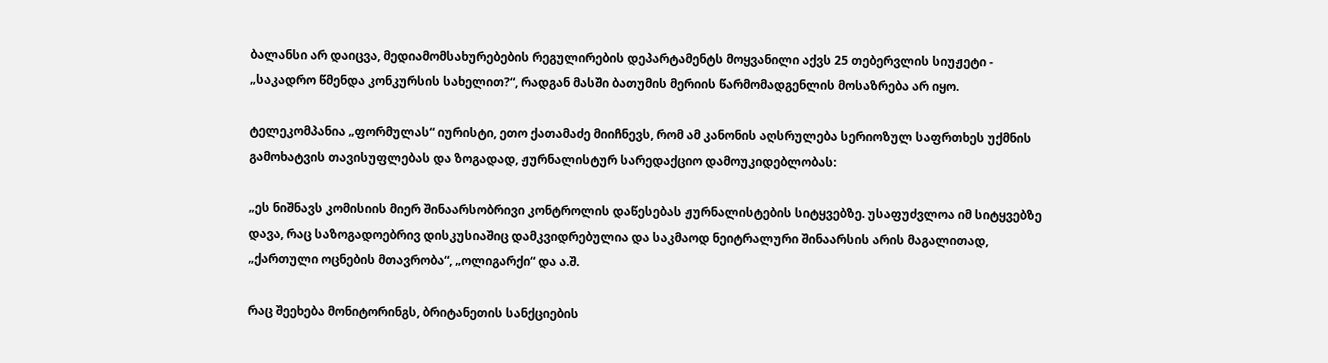ბალანსი არ დაიცვა, მედიამომსახურებების რეგულირების დეპარტამენტს მოყვანილი აქვს 25 თებერვლის სიუჟეტი - „საკადრო წმენდა კონკურსის სახელით?“, რადგან მასში ბათუმის მერიის წარმომადგენლის მოსაზრება არ იყო.

ტელეკომპანია „ფორმულას“ იურისტი, ეთო ქათამაძე მიიჩნევს, რომ ამ კანონის აღსრულება სერიოზულ საფრთხეს უქმნის გამოხატვის თავისუფლებას და ზოგადად, ჟურნალისტურ სარედაქციო დამოუკიდებლობას:

„ეს ნიშნავს კომისიის მიერ შინაარსობრივი კონტროლის დაწესებას ჟურნალისტების სიტყვებზე. უსაფუძვლოა იმ სიტყვებზე დავა, რაც საზოგადოებრივ დისკუსიაშიც დამკვიდრებულია და საკმაოდ ნეიტრალური შინაარსის არის მაგალითად, „ქართული ოცნების მთავრობა“, „ოლიგარქი“ და ა.შ.

რაც შეეხება მონიტორინგს, ბრიტანეთის სანქციების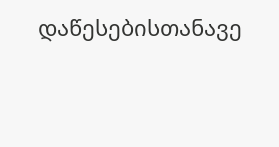დაწესებისთანავე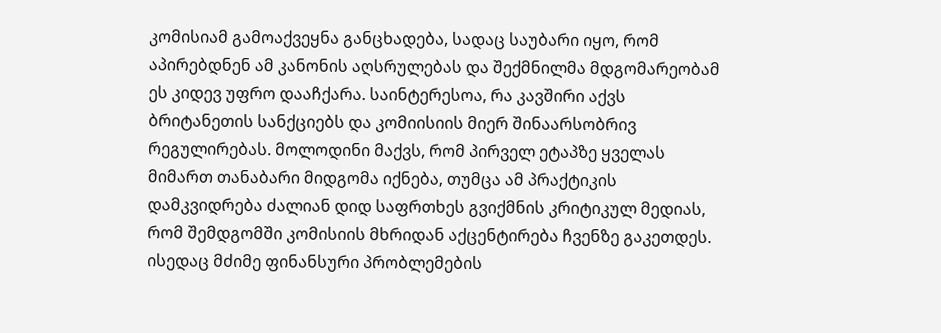კომისიამ გამოაქვეყნა განცხადება, სადაც საუბარი იყო, რომ აპირებდნენ ამ კანონის აღსრულებას და შექმნილმა მდგომარეობამ ეს კიდევ უფრო დააჩქარა. საინტერესოა, რა კავშირი აქვს ბრიტანეთის სანქციებს და კომიისიის მიერ შინაარსობრივ რეგულირებას. მოლოდინი მაქვს, რომ პირველ ეტაპზე ყველას მიმართ თანაბარი მიდგომა იქნება, თუმცა ამ პრაქტიკის დამკვიდრება ძალიან დიდ საფრთხეს გვიქმნის კრიტიკულ მედიას, რომ შემდგომში კომისიის მხრიდან აქცენტირება ჩვენზე გაკეთდეს. ისედაც მძიმე ფინანსური პრობლემების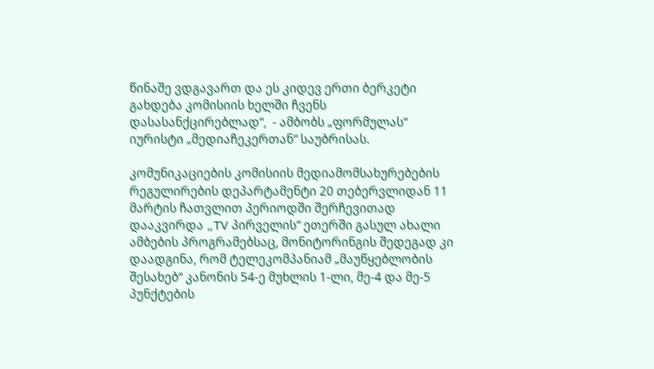წინაშე ვდგავართ და ეს კიდევ ერთი ბერკეტი გახდება კომისიის ხელში ჩვენს დასასანქცირებლად“,  - ამბობს „ფორმულას“ იურისტი „მედიაჩეკერთან“ საუბრისას.

კომუნიკაციების კომისიის მედიამომსახურებების რეგულირების დეპარტამენტი 20 თებერვლიდან 11 მარტის ჩათვლით პერიოდში შერჩევითად დააკვირდა „TV პირველის“ ეთერში გასულ ახალი ამბების პროგრამებსაც, მონიტორინგის შედეგად კი დაადგინა, რომ ტელეკომპანიამ „მაუწყებლობის შესახებ“ კანონის 54-ე მუხლის 1-ლი, მე-4 და მე-5 პუნქტების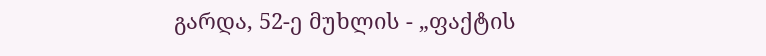გარდა, 52-ე მუხლის - „ფაქტის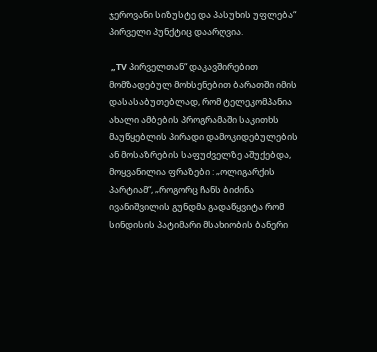ჯეროვანი სიზუსტე და პასუხის უფლება“ პირველი პუნქტიც დაარღვია.

 „TV პირველთან“ დაკავშირებით მომზადებულ მოხსენებით ბარათში იმის დასასაბუთებლად, რომ ტელეკომპანია ახალი ამბების პროგრამაში საკითხს მაუწყებლის პირადი დამოკიდებულების ან მოსაზრების საფუძველზე აშუქებდა, მოყვანილია ფრაზები : „ოლიგარქის პარტიამ“, „როგორც ჩანს ბიძინა ივანიშვილის გუნდმა გადაწყვიტა რომ სინდისის პატიმარი მსახიობის ბანერი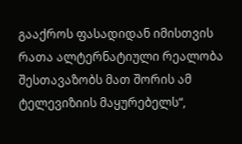გააქროს ფასადიდან იმისთვის რათა ალტერნატიული რეალობა შესთავაზობს მათ შორის ამ ტელევიზიის მაყურებელს“,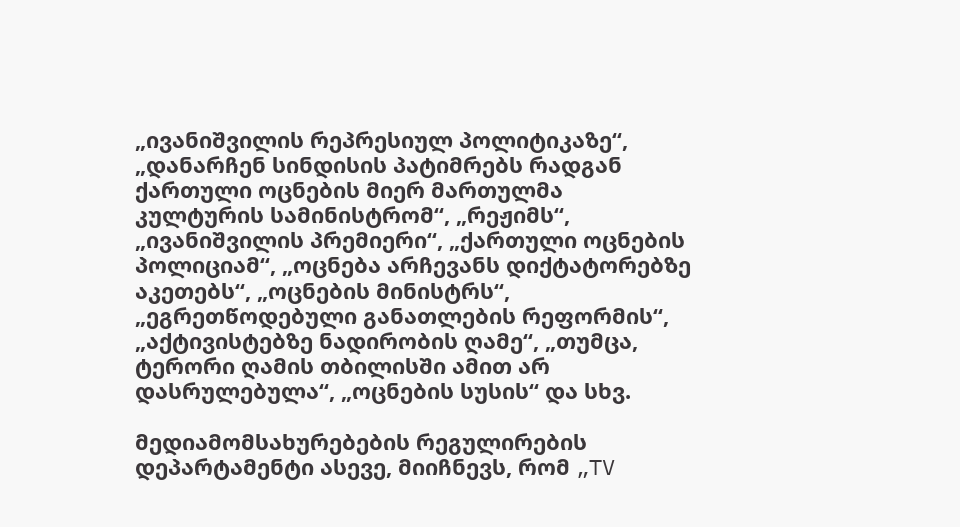„ივანიშვილის რეპრესიულ პოლიტიკაზე“, „დანარჩენ სინდისის პატიმრებს რადგან ქართული ოცნების მიერ მართულმა კულტურის სამინისტრომ“, „რეჟიმს“, „ივანიშვილის პრემიერი“, „ქართული ოცნების პოლიციამ“, „ოცნება არჩევანს დიქტატორებზე აკეთებს“, „ოცნების მინისტრს“, „ეგრეთწოდებული განათლების რეფორმის“, „აქტივისტებზე ნადირობის ღამე“, „თუმცა, ტერორი ღამის თბილისში ამით არ დასრულებულა“, „ოცნების სუსის“ და სხვ.

მედიამომსახურებების რეგულირების დეპარტამენტი ასევე, მიიჩნევს, რომ „TV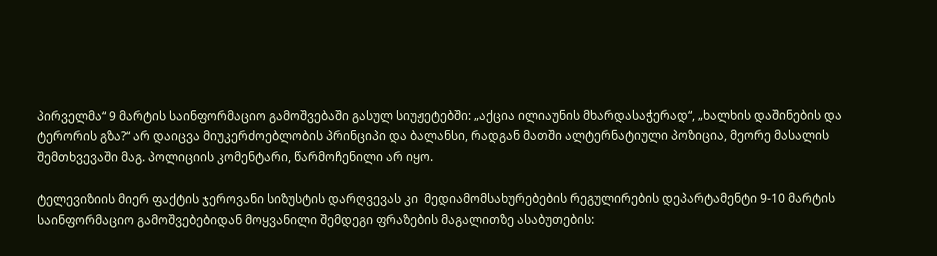პირველმა“ 9 მარტის საინფორმაციო გამოშვებაში გასულ სიუჟეტებში: „აქცია ილიაუნის მხარდასაჭერად“, „ხალხის დაშინების და ტერორის გზა?“ არ დაიცვა მიუკერძოებლობის პრინციპი და ბალანსი, რადგან მათში ალტერნატიული პოზიცია, მეორე მასალის შემთხვევაში მაგ. პოლიციის კომენტარი, წარმოჩენილი არ იყო.

ტელევიზიის მიერ ფაქტის ჯეროვანი სიზუსტის დარღვევას კი  მედიამომსახურებების რეგულირების დეპარტამენტი 9-10 მარტის საინფორმაციო გამოშვებებიდან მოყვანილი შემდეგი ფრაზების მაგალითზე ასაბუთების: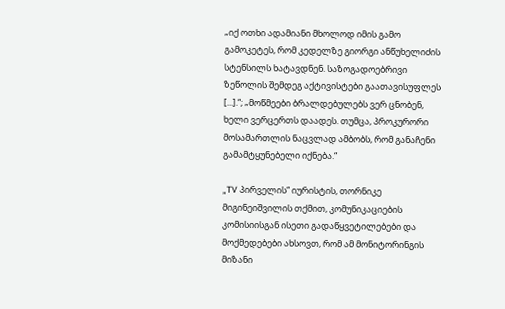„იქ ოთხი ადამიანი მხოლოდ იმის გამო გამოკეტეს, რომ კედელზე გიორგი ანწუხელიძის სტენსილს ხატავდნენ. საზოგადოებრივი ზეწოლის შემდეგ აქტივისტები გაათავისუფლეს [...].“; „მოწმეები ბრალდებულებს ვერ ცნობენ, ხელი ვერცერთს დაადეს. თუმცა, პროკურორი მოსამართლის ნაცვლად ამბობს, რომ განაჩენი გამამტყუნებელი იქნება.“

„TV პირველის“ იურისტის, თორნიკე მიგინეიშვილის თქმით, კომუნიკაციების კომისიისგან ისეთი გადაწყვეტილებები და მოქმედებები ახსოვთ, რომ ამ მონიტორინგის მიზანი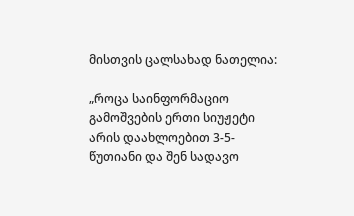მისთვის ცალსახად ნათელია:

„როცა საინფორმაციო გამოშვების ერთი სიუჟეტი არის დაახლოებით 3-5-წუთიანი და შენ სადავო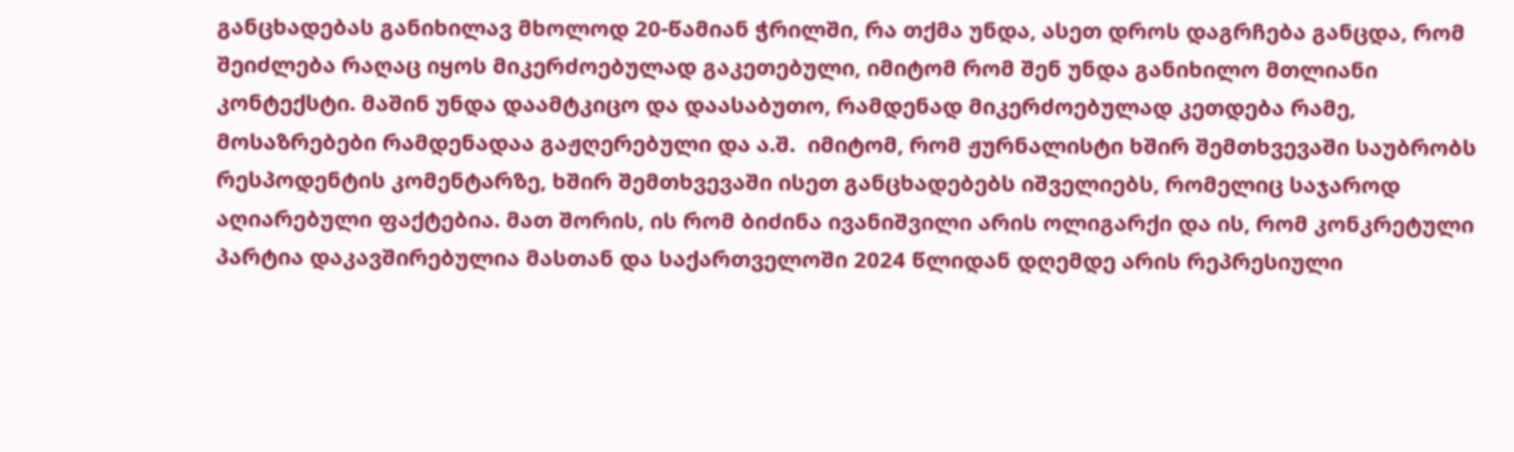განცხადებას განიხილავ მხოლოდ 20-წამიან ჭრილში, რა თქმა უნდა, ასეთ დროს დაგრჩება განცდა, რომ შეიძლება რაღაც იყოს მიკერძოებულად გაკეთებული, იმიტომ რომ შენ უნდა განიხილო მთლიანი კონტექსტი. მაშინ უნდა დაამტკიცო და დაასაბუთო, რამდენად მიკერძოებულად კეთდება რამე, მოსაზრებები რამდენადაა გაჟღერებული და ა.შ.  იმიტომ, რომ ჟურნალისტი ხშირ შემთხვევაში საუბრობს რესპოდენტის კომენტარზე, ხშირ შემთხვევაში ისეთ განცხადებებს იშველიებს, რომელიც საჯაროდ აღიარებული ფაქტებია. მათ შორის, ის რომ ბიძინა ივანიშვილი არის ოლიგარქი და ის, რომ კონკრეტული პარტია დაკავშირებულია მასთან და საქართველოში 2024 წლიდან დღემდე არის რეპრესიული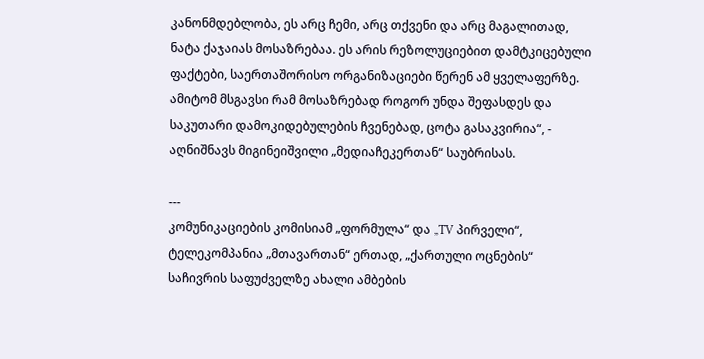კანონმდებლობა, ეს არც ჩემი, არც თქვენი და არც მაგალითად, ნატა ქაჯაიას მოსაზრებაა. ეს არის რეზოლუციებით დამტკიცებული ფაქტები, საერთაშორისო ორგანიზაციები წერენ ამ ყველაფერზე. ამიტომ მსგავსი რამ მოსაზრებად როგორ უნდა შეფასდეს და საკუთარი დამოკიდებულების ჩვენებად, ცოტა გასაკვირია“, - აღნიშნავს მიგინეიშვილი „მედიაჩეკერთან“ საუბრისას.

---
კომუნიკაციების კომისიამ „ფორმულა“ და „TV პირველი“, ტელეკომპანია „მთავართან“ ერთად, „ქართული ოცნების“ საჩივრის საფუძველზე ახალი ამბების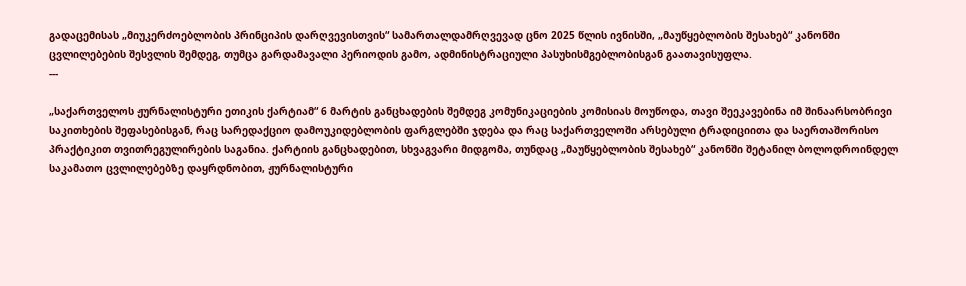გადაცემისას „მიუკერძოებლობის პრინციპის დარღვევისთვის“ სამართალდამრღვევად ცნო 2025 წლის ივნისში, „მაუწყებლობის შესახებ“ კანონში ცვლილებების შესვლის შემდეგ, თუმცა გარდამავალი პერიოდის გამო, ადმინისტრაციული პასუხისმგებლობისგან გაათავისუფლა.
---

„საქართველოს ჟურნალისტური ეთიკის ქარტიამ“ 6 მარტის განცხადების შემდეგ კომუნიკაციების კომისიას მოუწოდა, თავი შეეკავებინა იმ შინაარსობრივი საკითხების შეფასებისგან, რაც სარედაქციო დამოუკიდებლობის ფარგლებში ჯდება და რაც საქართველოში არსებული ტრადიციითა და საერთაშორისო პრაქტიკით თვითრეგულირების საგანია. ქარტიის განცხადებით, სხვაგვარი მიდგომა, თუნდაც „მაუწყებლობის შესახებ“ კანონში შეტანილ ბოლოდროინდელ საკამათო ცვლილებებზე დაყრდნობით, ჟურნალისტური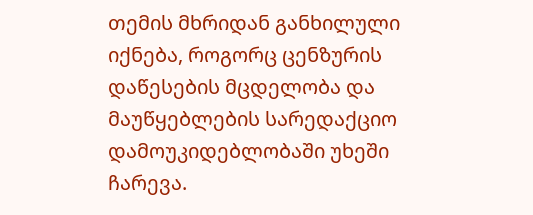თემის მხრიდან განხილული იქნება, როგორც ცენზურის დაწესების მცდელობა და მაუწყებლების სარედაქციო დამოუკიდებლობაში უხეში ჩარევა.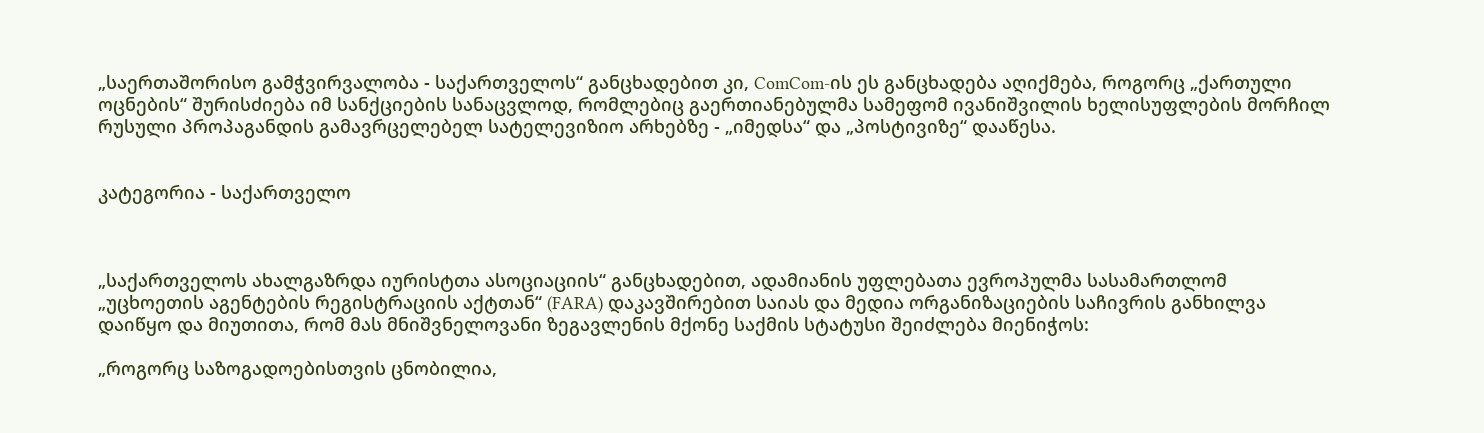„საერთაშორისო გამჭვირვალობა - საქართველოს“ განცხადებით კი, ComCom-ის ეს განცხადება აღიქმება, როგორც „ქართული ოცნების“ შურისძიება იმ სანქციების სანაცვლოდ, რომლებიც გაერთიანებულმა სამეფომ ივანიშვილის ხელისუფლების მორჩილ რუსული პროპაგანდის გამავრცელებელ სატელევიზიო არხებზე - „იმედსა“ და „პოსტივიზე“ დააწესა.


კატეგორია - საქართველო



„საქართველოს ახალგაზრდა იურისტთა ასოციაციის“ განცხადებით, ადამიანის უფლებათა ევროპულმა სასამართლომ „უცხოეთის აგენტების რეგისტრაციის აქტთან“ (FARA) დაკავშირებით საიას და მედია ორგანიზაციების საჩივრის განხილვა დაიწყო და მიუთითა, რომ მას მნიშვნელოვანი ზეგავლენის მქონე საქმის სტატუსი შეიძლება მიენიჭოს:

„როგორც საზოგადოებისთვის ცნობილია,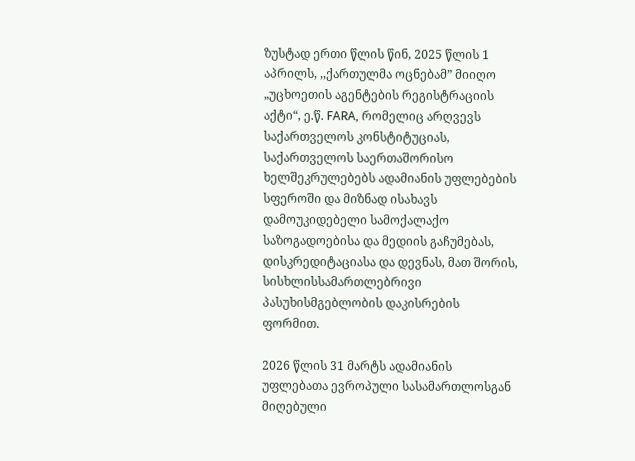ზუსტად ერთი წლის წინ, 2025 წლის 1 აპრილს, ,,ქართულმა ოცნებამ” მიიღო „უცხოეთის აგენტების რეგისტრაციის აქტი“, ე.წ. FARA, რომელიც არღვევს საქართველოს კონსტიტუციას, საქართველოს საერთაშორისო ხელშეკრულებებს ადამიანის უფლებების სფეროში და მიზნად ისახავს დამოუკიდებელი სამოქალაქო საზოგადოებისა და მედიის გაჩუმებას, დისკრედიტაციასა და დევნას, მათ შორის, სისხლისსამართლებრივი პასუხისმგებლობის დაკისრების ფორმით.

2026 წლის 31 მარტს ადამიანის უფლებათა ევროპული სასამართლოსგან მიღებული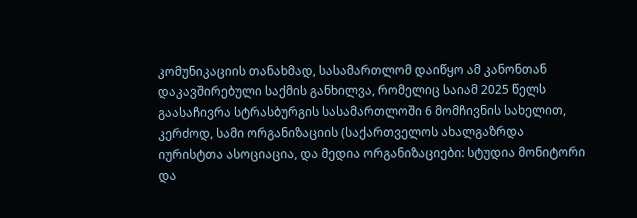კომუნიკაციის თანახმად, სასამართლომ დაიწყო ამ კანონთან დაკავშირებული საქმის განხილვა, რომელიც საიამ 2025 წელს გაასაჩივრა სტრასბურგის სასამართლოში 6 მომჩივნის სახელით, კერძოდ, სამი ორგანიზაციის (საქართველოს ახალგაზრდა იურისტთა ასოციაცია, და მედია ორგანიზაციები: სტუდია მონიტორი და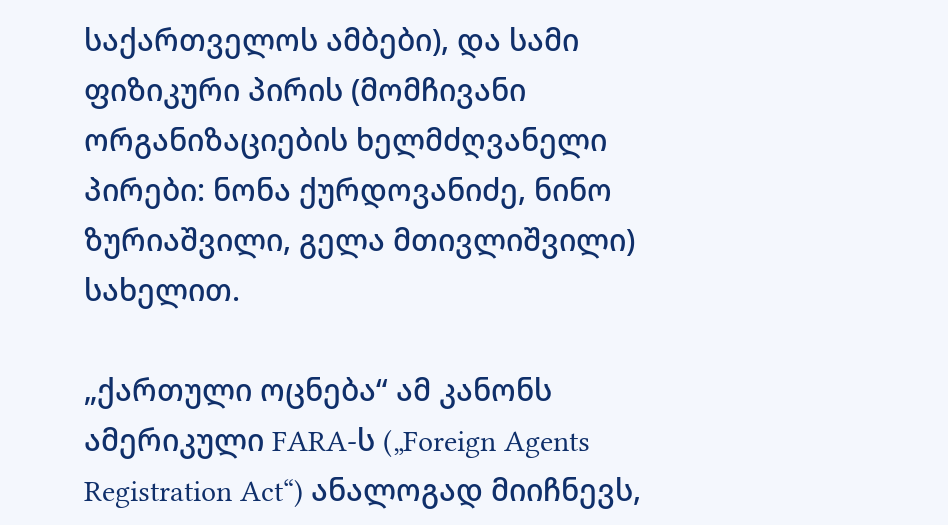საქართველოს ამბები), და სამი ფიზიკური პირის (მომჩივანი ორგანიზაციების ხელმძღვანელი პირები: ნონა ქურდოვანიძე, ნინო ზურიაშვილი, გელა მთივლიშვილი) სახელით.

„ქართული ოცნება“ ამ კანონს ამერიკული FARA-ს („Foreign Agents Registration Act“) ანალოგად მიიჩნევს,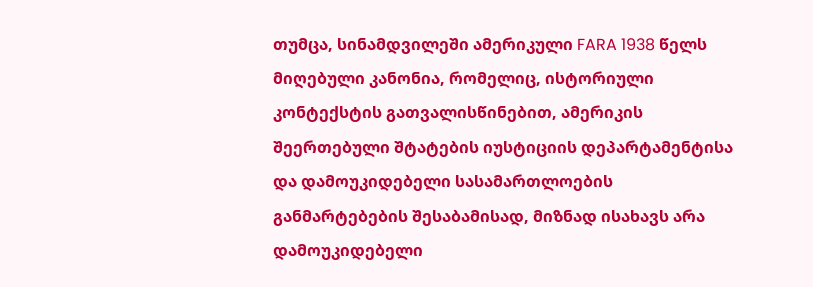თუმცა, სინამდვილეში ამერიკული FARA 1938 წელს მიღებული კანონია, რომელიც, ისტორიული კონტექსტის გათვალისწინებით, ამერიკის შეერთებული შტატების იუსტიციის დეპარტამენტისა და დამოუკიდებელი სასამართლოების განმარტებების შესაბამისად, მიზნად ისახავს არა დამოუკიდებელი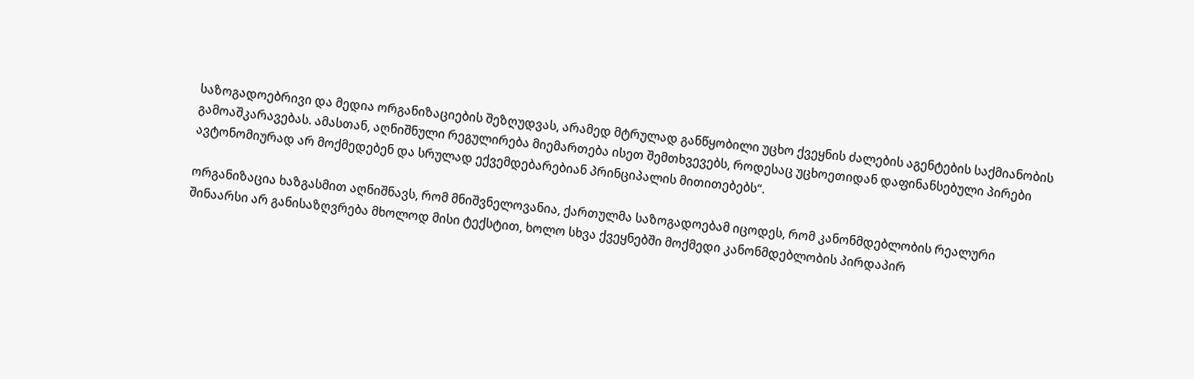საზოგადოებრივი და მედია ორგანიზაციების შეზღუდვას, არამედ მტრულად განწყობილი უცხო ქვეყნის ძალების აგენტების საქმიანობის გამოაშკარავებას. ამასთან, აღნიშნული რეგულირება მიემართება ისეთ შემთხვევებს, როდესაც უცხოეთიდან დაფინანსებული პირები ავტონომიურად არ მოქმედებენ და სრულად ექვემდებარებიან პრინციპალის მითითებებს“.

ორგანიზაცია ხაზგასმით აღნიშნავს, რომ მნიშვნელოვანია, ქართულმა საზოგადოებამ იცოდეს, რომ კანონმდებლობის რეალური შინაარსი არ განისაზღვრება მხოლოდ მისი ტექსტით, ხოლო სხვა ქვეყნებში მოქმედი კანონმდებლობის პირდაპირ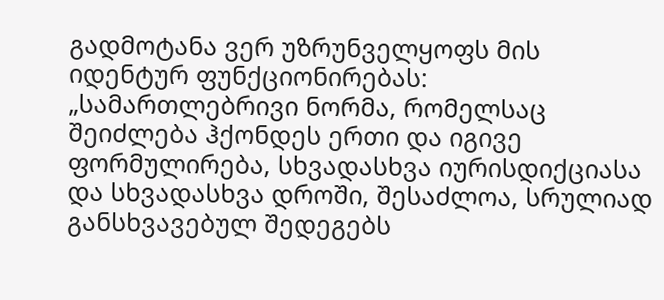გადმოტანა ვერ უზრუნველყოფს მის იდენტურ ფუნქციონირებას: „სამართლებრივი ნორმა, რომელსაც შეიძლება ჰქონდეს ერთი და იგივე ფორმულირება, სხვადასხვა იურისდიქციასა და სხვადასხვა დროში, შესაძლოა, სრულიად განსხვავებულ შედეგებს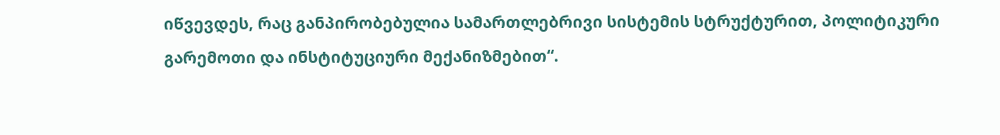იწვევდეს, რაც განპირობებულია სამართლებრივი სისტემის სტრუქტურით, პოლიტიკური გარემოთი და ინსტიტუციური მექანიზმებით“.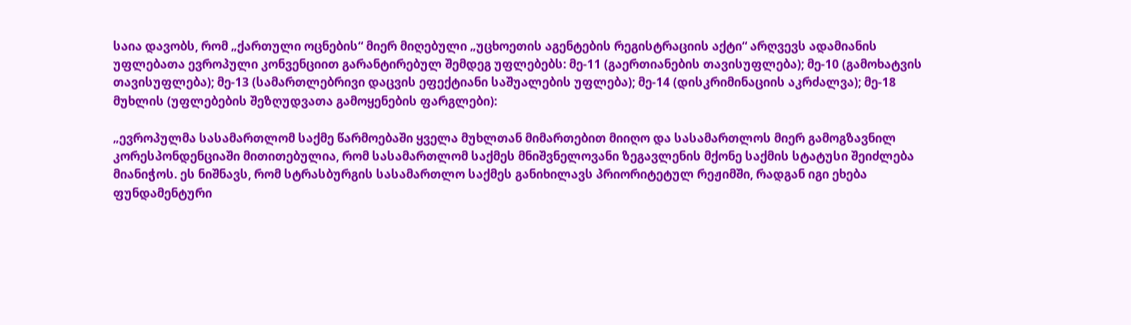საია დავობს, რომ „ქართული ოცნების“ მიერ მიღებული „უცხოეთის აგენტების რეგისტრაციის აქტი“ არღვევს ადამიანის უფლებათა ევროპული კონვენციით გარანტირებულ შემდეგ უფლებებს: მე-11 (გაერთიანების თავისუფლება); მე-10 (გამოხატვის თავისუფლება); მე-13 (სამართლებრივი დაცვის ეფექტიანი საშუალების უფლება); მე-14 (დისკრიმინაციის აკრძალვა); მე-18 მუხლის (უფლებების შეზღუდვათა გამოყენების ფარგლები):

„ევროპულმა სასამართლომ საქმე წარმოებაში ყველა მუხლთან მიმართებით მიიღო და სასამართლოს მიერ გამოგზავნილ კორესპონდენციაში მითითებულია, რომ სასამართლომ საქმეს მნიშვნელოვანი ზეგავლენის მქონე საქმის სტატუსი შეიძლება მიანიჭოს. ეს ნიშნავს, რომ სტრასბურგის სასამართლო საქმეს განიხილავს პრიორიტეტულ რეჟიმში, რადგან იგი ეხება ფუნდამენტური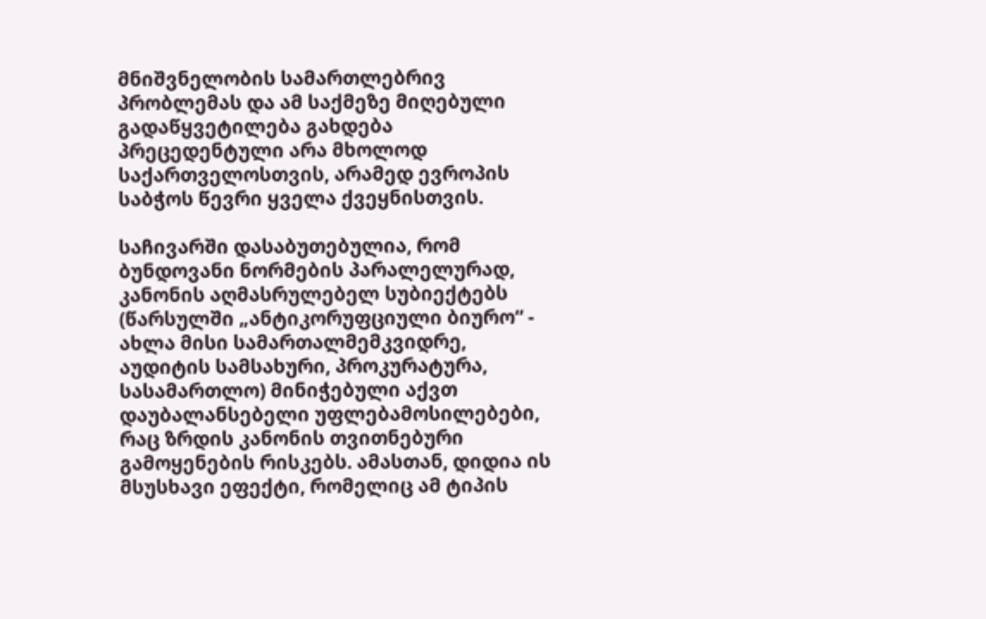მნიშვნელობის სამართლებრივ პრობლემას და ამ საქმეზე მიღებული გადაწყვეტილება გახდება პრეცედენტული არა მხოლოდ საქართველოსთვის, არამედ ევროპის საბჭოს წევრი ყველა ქვეყნისთვის.

საჩივარში დასაბუთებულია, რომ ბუნდოვანი ნორმების პარალელურად, კანონის აღმასრულებელ სუბიექტებს (წარსულში „ანტიკორუფციული ბიურო“ - ახლა მისი სამართალმემკვიდრე, აუდიტის სამსახური, პროკურატურა, სასამართლო) მინიჭებული აქვთ დაუბალანსებელი უფლებამოსილებები, რაც ზრდის კანონის თვითნებური გამოყენების რისკებს. ამასთან, დიდია ის მსუსხავი ეფექტი, რომელიც ამ ტიპის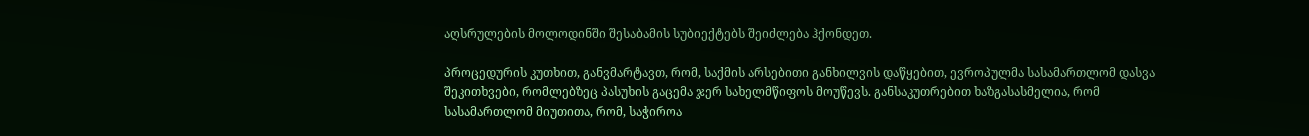აღსრულების მოლოდინში შესაბამის სუბიექტებს შეიძლება ჰქონდეთ.

პროცედურის კუთხით, განვმარტავთ, რომ, საქმის არსებითი განხილვის დაწყებით, ევროპულმა სასამართლომ დასვა შეკითხვები, რომლებზეც პასუხის გაცემა ჯერ სახელმწიფოს მოუწევს. განსაკუთრებით ხაზგასასმელია, რომ სასამართლომ მიუთითა, რომ, საჭიროა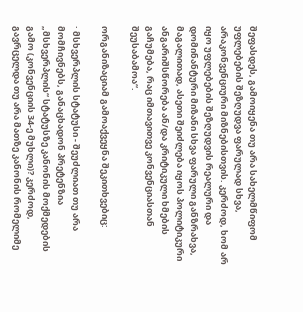შეფასდეს, გამოიყენა თუ არა სახელმწიფომ უფლებების შეზღუდვა ფარულად სხვა, არაკონვენციური მიზნებისთვის. კერძოდ, ხომ არ იყო უფლებების შეზღუდვის რეალური და დომინანტური მიზანი სხვა ფარული განზრახვა, მაგალითად, ასეთი შეიძლება იყოს პოლიტიკური ანგარიშსწორება ან/და კრიტიკული ხმების გაჩუმება, რაც იმთავითვე კონვენციასთან შეუსაბამოა“.

ორგანიზაციამ გამოაქვეყნა შეკითხვებიც:

· მსხვერპლის სტატუსი - შეუძლიათ თუ არა მომჩივნებს, განაცხადონ პრეტენზია „მსხვერპლის“ სტატუსზე კანონის მოქმედების გამო (კონვენციის 34-ე მუხლი)? კერძოდ, გავრცელდა თუ არა მათზე კანონის რომელიმე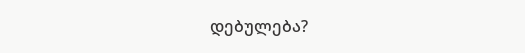დებულება?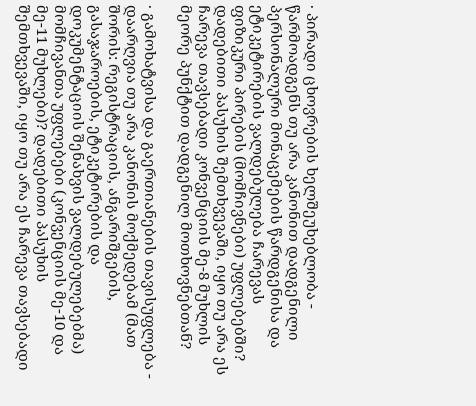· პირადი ცხოვრების ხელშეუხებლობა - წარმოადგენს თუ არა კანონით დადგენილი პერსონალური მონაცემების წარდგენისა და ეტიკეტირების ვალდებულება ჩარევას ფიზიკური პირების (მომჩივნები) უფლებებში? დადებითი პასუხის შემთხვევაში, იყო თუ არა ეს ჩარევა თავსებადი კონვენციის მე-8 მუხლის მეორე პუნქტით დადგენილ მოთხოვნებთან?

· გამოხატვისა და გაერთიანების თავისუფლება - დაარღვია თუ არა კანონის მოქმედებამ (მათ შორის: რეგისტრაციის, ანგარიშგების, გასაჯაროების, ეტიკეტირების და დოკუმენტაციის შენახვის ვალდებულებებმა) მომჩივანთა უფლებები (კონვენციის მე-10 და მე-11 მუხლები)? დადებითი პასუხის შემთხვევაში, იყო თუ არა ეს ჩარევა თავსებადი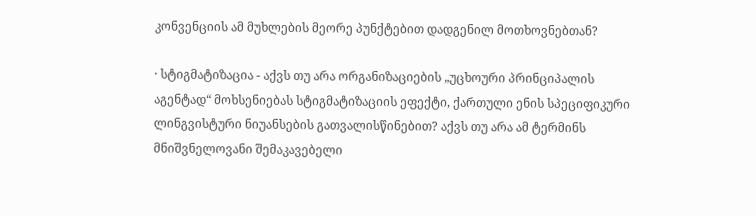კონვენციის ამ მუხლების მეორე პუნქტებით დადგენილ მოთხოვნებთან?

· სტიგმატიზაცია - აქვს თუ არა ორგანიზაციების „უცხოური პრინციპალის აგენტად“ მოხსენიებას სტიგმატიზაციის ეფექტი, ქართული ენის სპეციფიკური ლინგვისტური ნიუანსების გათვალისწინებით? აქვს თუ არა ამ ტერმინს მნიშვნელოვანი შემაკავებელი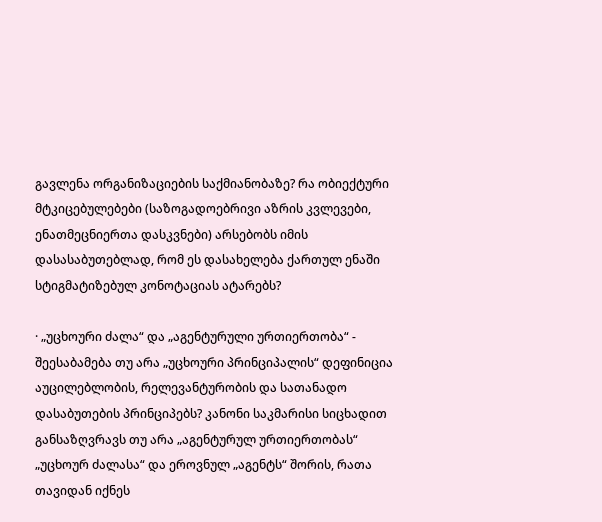გავლენა ორგანიზაციების საქმიანობაზე? რა ობიექტური მტკიცებულებები (საზოგადოებრივი აზრის კვლევები, ენათმეცნიერთა დასკვნები) არსებობს იმის დასასაბუთებლად, რომ ეს დასახელება ქართულ ენაში სტიგმატიზებულ კონოტაციას ატარებს?

· „უცხოური ძალა“ და „აგენტურული ურთიერთობა“ - შეესაბამება თუ არა „უცხოური პრინციპალის“ დეფინიცია აუცილებლობის, რელევანტურობის და სათანადო დასაბუთების პრინციპებს? კანონი საკმარისი სიცხადით განსაზღვრავს თუ არა „აგენტურულ ურთიერთობას“ „უცხოურ ძალასა“ და ეროვნულ „აგენტს“ შორის, რათა თავიდან იქნეს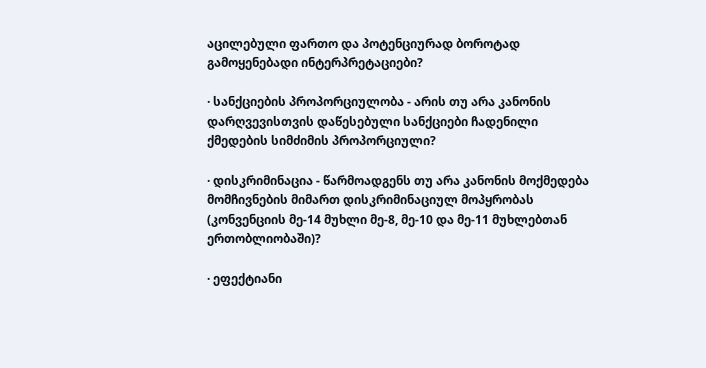აცილებული ფართო და პოტენციურად ბოროტად გამოყენებადი ინტერპრეტაციები?

· სანქციების პროპორციულობა - არის თუ არა კანონის დარღვევისთვის დაწესებული სანქციები ჩადენილი ქმედების სიმძიმის პროპორციული?

· დისკრიმინაცია - წარმოადგენს თუ არა კანონის მოქმედება მომჩივნების მიმართ დისკრიმინაციულ მოპყრობას (კონვენციის მე-14 მუხლი მე-8, მე-10 და მე-11 მუხლებთან ერთობლიობაში)?

· ეფექტიანი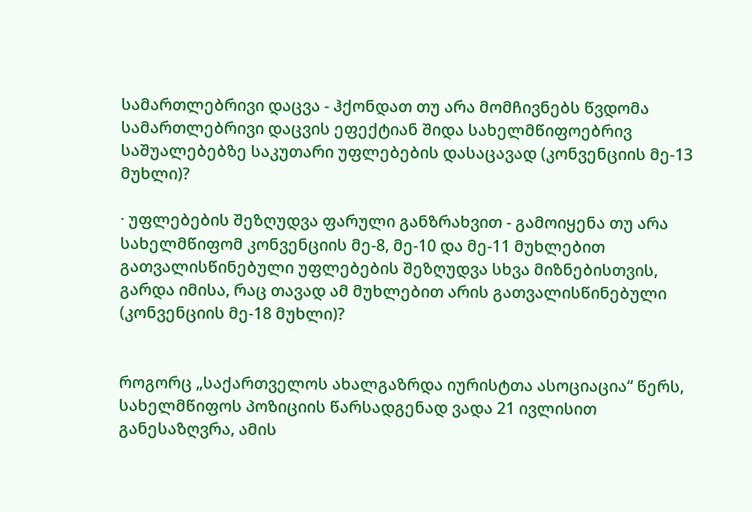სამართლებრივი დაცვა - ჰქონდათ თუ არა მომჩივნებს წვდომა სამართლებრივი დაცვის ეფექტიან შიდა სახელმწიფოებრივ საშუალებებზე საკუთარი უფლებების დასაცავად (კონვენციის მე-13 მუხლი)?

· უფლებების შეზღუდვა ფარული განზრახვით - გამოიყენა თუ არა სახელმწიფომ კონვენციის მე-8, მე-10 და მე-11 მუხლებით გათვალისწინებული უფლებების შეზღუდვა სხვა მიზნებისთვის, გარდა იმისა, რაც თავად ამ მუხლებით არის გათვალისწინებული (კონვენციის მე-18 მუხლი)?


როგორც „საქართველოს ახალგაზრდა იურისტთა ასოციაცია“ წერს, სახელმწიფოს პოზიციის წარსადგენად ვადა 21 ივლისით განესაზღვრა, ამის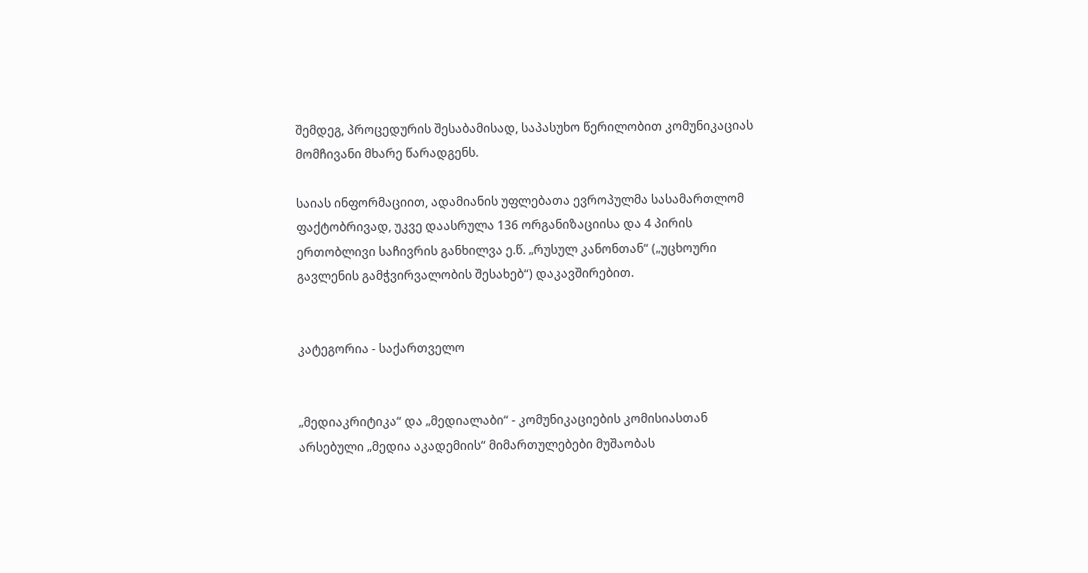შემდეგ, პროცედურის შესაბამისად, საპასუხო წერილობით კომუნიკაციას მომჩივანი მხარე წარადგენს.

საიას ინფორმაციით, ადამიანის უფლებათა ევროპულმა სასამართლომ ფაქტობრივად, უკვე დაასრულა 136 ორგანიზაციისა და 4 პირის ერთობლივი საჩივრის განხილვა ე.წ. „რუსულ კანონთან“ („უცხოური გავლენის გამჭვირვალობის შესახებ“) დაკავშირებით.


კატეგორია - საქართველო


„მედიაკრიტიკა“ და „მედიალაბი“ - კომუნიკაციების კომისიასთან არსებული „მედია აკადემიის“ მიმართულებები მუშაობას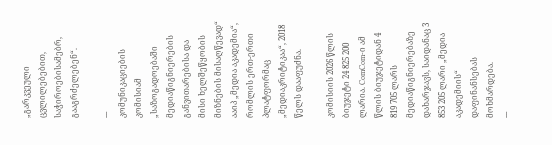„გარკვეული ცვლილებებით, საჭიროებისამებრ, გააგრძელებენ“.

---
კომუნიკაციების კომისიამ „საზოგადოებაში მედიაწიგნიერების განვითარებისა და მისი ხელშეწყობის მიზნების მისაღწევად“ ააიპ „მედია აკადემია“, რომლის ერთ-ერთი პლატფორმაც „მედიაკრიტიკაა“, 2018 წელს დააფუძნა.

კომისიის 2026 წლის ბიუჯეტი 24 825 200 ლარია. ComCom-ი ამ წლის ბიუჯეტიდან 4 819 705 ლარს მედიაწიგნიერებაზე დახარჯავს, საიდანაც 3 853 205 ლარი „მედია აკადემიის“ დაფინანსებას მოხმარდება.
---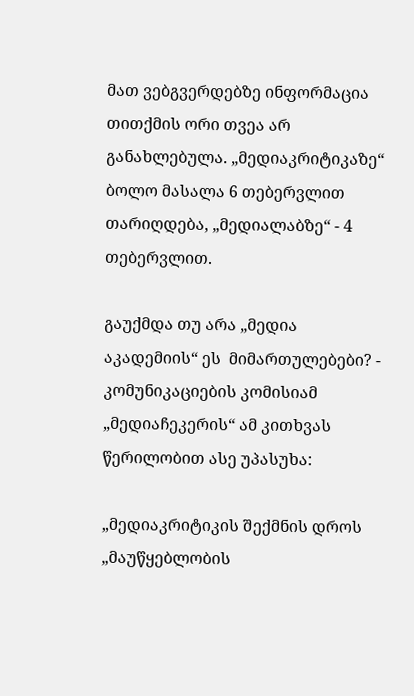მათ ვებგვერდებზე ინფორმაცია თითქმის ორი თვეა არ განახლებულა. „მედიაკრიტიკაზე“ ბოლო მასალა 6 თებერვლით თარიღდება, „მედიალაბზე“ - 4 თებერვლით.

გაუქმდა თუ არა „მედია აკადემიის“ ეს  მიმართულებები? - კომუნიკაციების კომისიამ „მედიაჩეკერის“ ამ კითხვას წერილობით ასე უპასუხა:

„მედიაკრიტიკის შექმნის დროს „მაუწყებლობის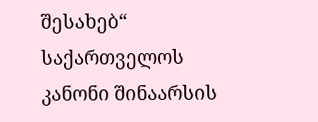შესახებ“ საქართველოს კანონი შინაარსის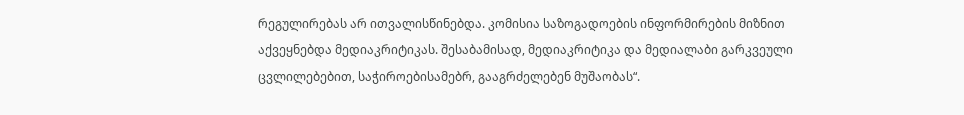რეგულირებას არ ითვალისწინებდა. კომისია საზოგადოების ინფორმირების მიზნით აქვეყნებდა მედიაკრიტიკას. შესაბამისად, მედიაკრიტიკა და მედიალაბი გარკვეული ცვლილებებით, საჭიროებისამებრ, გააგრძელებენ მუშაობას“.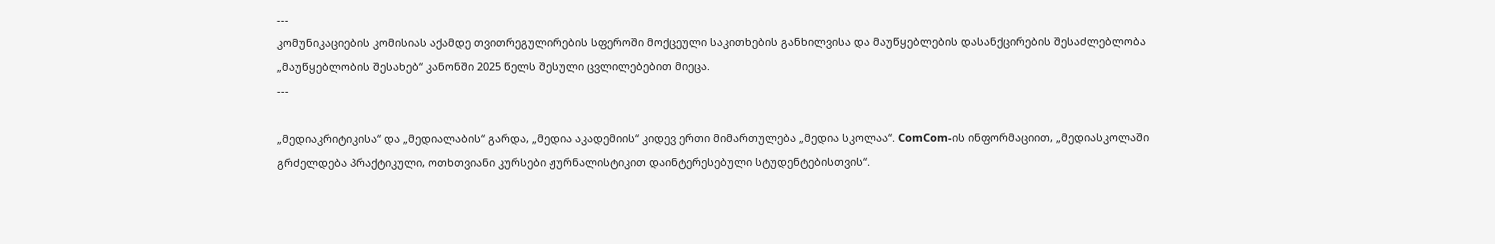---
კომუნიკაციების კომისიას აქამდე თვითრეგულირების სფეროში მოქცეული საკითხების განხილვისა და მაუწყებლების დასანქცირების შესაძლებლობა „მაუწყებლობის შესახებ“ კანონში 2025 წელს შესული ცვლილებებით მიეცა.
---

„მედიაკრიტიკისა“ და „მედიალაბის“ გარდა, „მედია აკადემიის“ კიდევ ერთი მიმართულება „მედია სკოლაა“. ComCom-ის ინფორმაციით, „მედიასკოლაში გრძელდება პრაქტიკული, ოთხთვიანი კურსები ჟურნალისტიკით დაინტერესებული სტუდენტებისთვის“.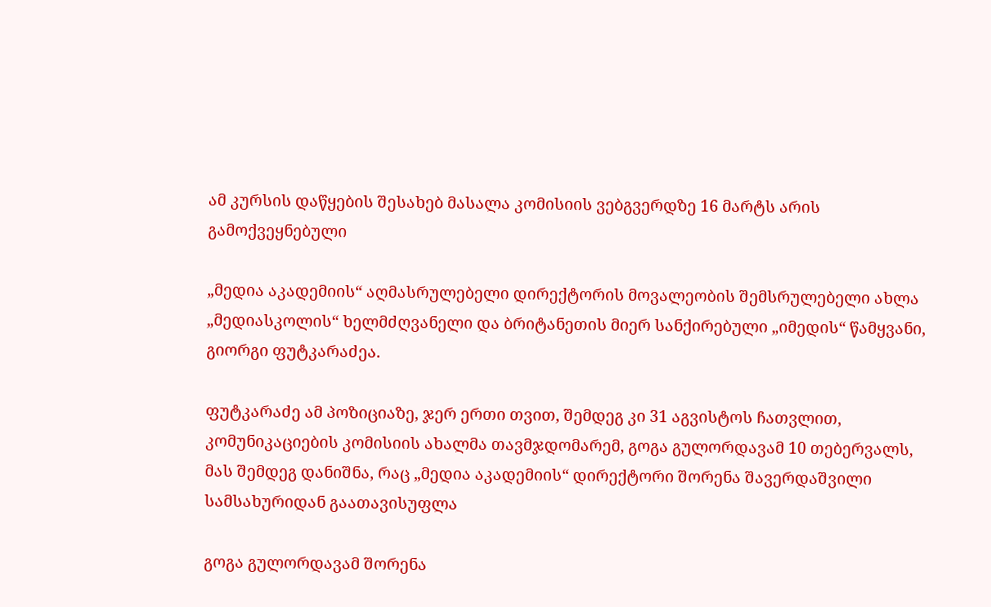ამ კურსის დაწყების შესახებ მასალა კომისიის ვებგვერდზე 16 მარტს არის გამოქვეყნებული

„მედია აკადემიის“ აღმასრულებელი დირექტორის მოვალეობის შემსრულებელი ახლა „მედიასკოლის“ ხელმძღვანელი და ბრიტანეთის მიერ სანქირებული „იმედის“ წამყვანი, გიორგი ფუტკარაძეა.

ფუტკარაძე ამ პოზიციაზე, ჯერ ერთი თვით, შემდეგ კი 31 აგვისტოს ჩათვლით, კომუნიკაციების კომისიის ახალმა თავმჯდომარემ, გოგა გულორდავამ 10 თებერვალს, მას შემდეგ დანიშნა, რაც „მედია აკადემიის“ დირექტორი შორენა შავერდაშვილი სამსახურიდან გაათავისუფლა

გოგა გულორდავამ შორენა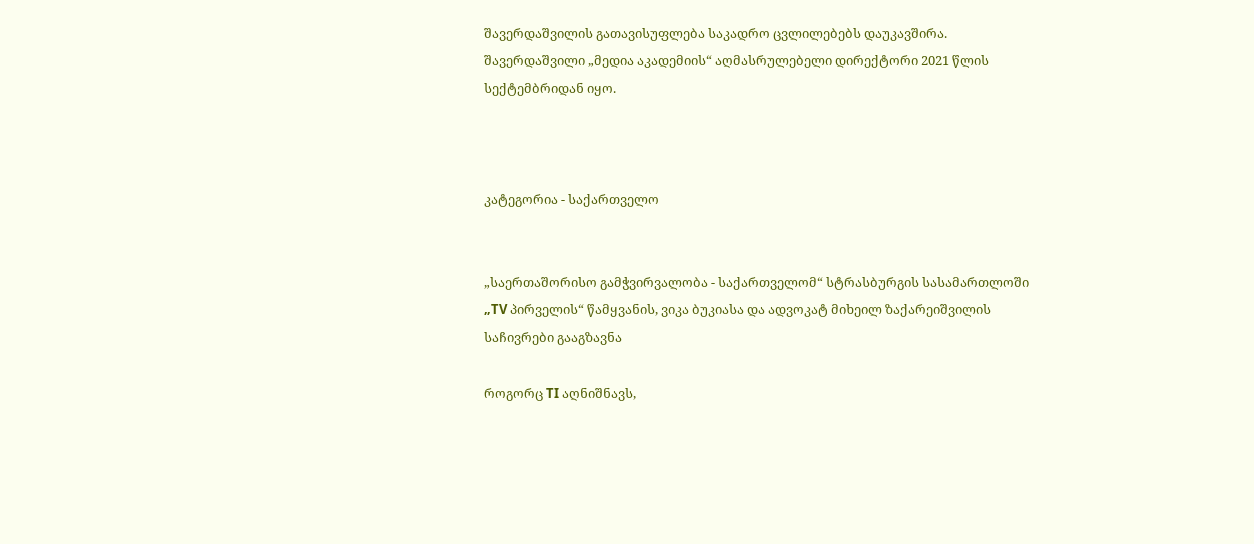შავერდაშვილის გათავისუფლება საკადრო ცვლილებებს დაუკავშირა. შავერდაშვილი „მედია აკადემიის“ აღმასრულებელი დირექტორი 2021 წლის სექტემბრიდან იყო.



კატეგორია - საქართველო


„საერთაშორისო გამჭვირვალობა - საქართველომ“ სტრასბურგის სასამართლოში „TV პირველის“ წამყვანის, ვიკა ბუკიასა და ადვოკატ მიხეილ ზაქარეიშვილის საჩივრები გააგზავნა

როგორც TI აღნიშნავს,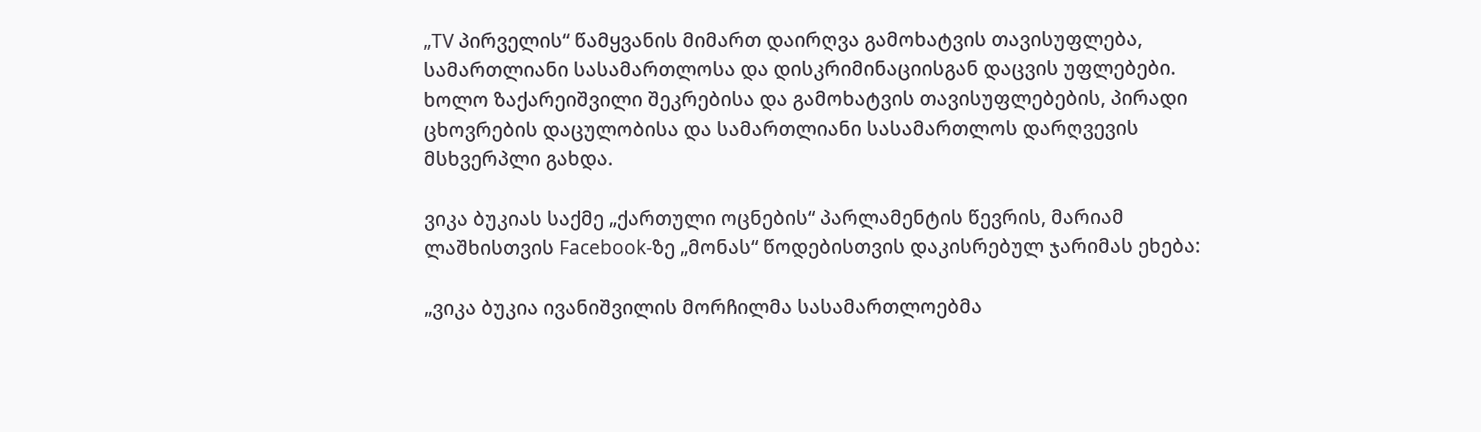„TV პირველის“ წამყვანის მიმართ დაირღვა გამოხატვის თავისუფლება, სამართლიანი სასამართლოსა და დისკრიმინაციისგან დაცვის უფლებები. ხოლო ზაქარეიშვილი შეკრებისა და გამოხატვის თავისუფლებების, პირადი ცხოვრების დაცულობისა და სამართლიანი სასამართლოს დარღვევის მსხვერპლი გახდა.

ვიკა ბუკიას საქმე „ქართული ოცნების“ პარლამენტის წევრის, მარიამ ლაშხისთვის Facebook-ზე „მონას“ წოდებისთვის დაკისრებულ ჯარიმას ეხება:

„ვიკა ბუკია ივანიშვილის მორჩილმა სასამართლოებმა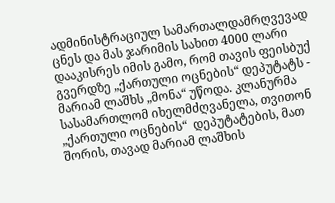ადმინისტრაციულ სამართალდამრღვევად ცნეს და მას ჯარიმის სახით 4000 ლარი დააკისრეს იმის გამო, რომ თავის ფეისბუქ გვერდზე „ქართული ოცნების“ დეპუტატს - მარიამ ლაშხს „მონა“ უწოდა. კლანურმა სასამართლომ იხელმძღვანელა, თვითონ „ქართული ოცნების“  დეპუტატების, მათ შორის, თავად მარიამ ლაშხის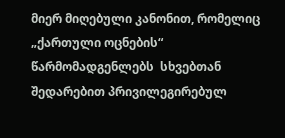მიერ მიღებული კანონით, რომელიც „ქართული ოცნების“ წარმომადგენლებს  სხვებთან შედარებით პრივილეგირებულ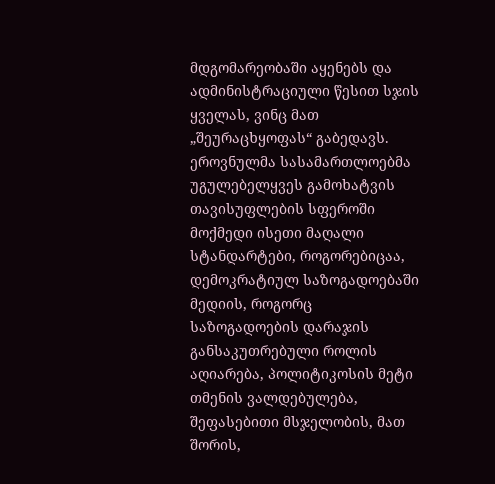მდგომარეობაში აყენებს და ადმინისტრაციული წესით სჯის ყველას, ვინც მათ „შეურაცხყოფას“ გაბედავს. ეროვნულმა სასამართლოებმა უგულებელყვეს გამოხატვის თავისუფლების სფეროში მოქმედი ისეთი მაღალი სტანდარტები, როგორებიცაა, დემოკრატიულ საზოგადოებაში მედიის, როგორც საზოგადოების დარაჯის განსაკუთრებული როლის აღიარება, პოლიტიკოსის მეტი თმენის ვალდებულება, შეფასებითი მსჯელობის, მათ შორის,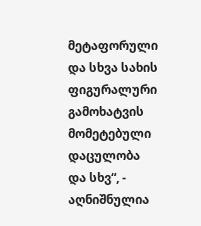მეტაფორული და სხვა სახის ფიგურალური გამოხატვის მომეტებული დაცულობა და სხვ“, - აღნიშნულია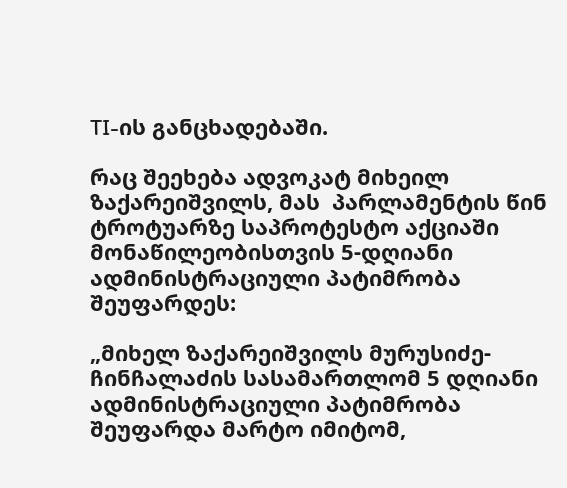TI-ის განცხადებაში.

რაც შეეხება ადვოკატ მიხეილ ზაქარეიშვილს, მას  პარლამენტის წინ ტროტუარზე საპროტესტო აქციაში მონაწილეობისთვის 5-დღიანი ადმინისტრაციული პატიმრობა შეუფარდეს:

„მიხელ ზაქარეიშვილს მურუსიძე-ჩინჩალაძის სასამართლომ 5 დღიანი ადმინისტრაციული პატიმრობა შეუფარდა მარტო იმიტომ,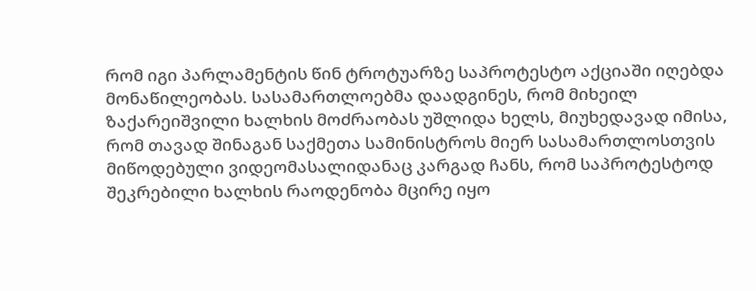რომ იგი პარლამენტის წინ ტროტუარზე საპროტესტო აქციაში იღებდა მონაწილეობას. სასამართლოებმა დაადგინეს, რომ მიხეილ ზაქარეიშვილი ხალხის მოძრაობას უშლიდა ხელს, მიუხედავად იმისა, რომ თავად შინაგან საქმეთა სამინისტროს მიერ სასამართლოსთვის მიწოდებული ვიდეომასალიდანაც კარგად ჩანს, რომ საპროტესტოდ შეკრებილი ხალხის რაოდენობა მცირე იყო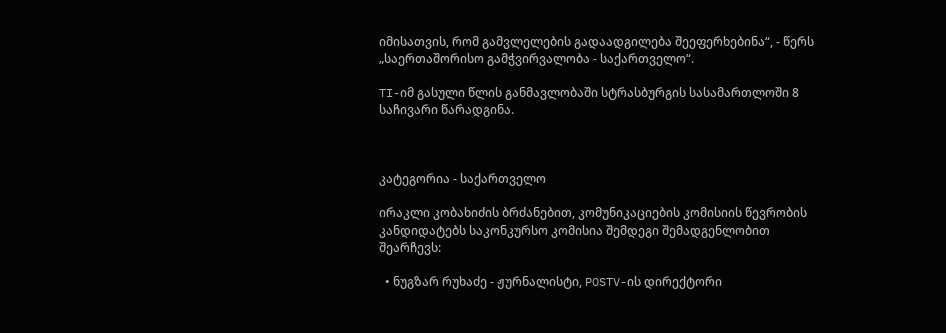იმისათვის, რომ გამვლელების გადაადგილება შეეფერხებინა“, - წერს „საერთაშორისო გამჭვირვალობა - საქართველო“.

TI-იმ გასული წლის განმავლობაში სტრასბურგის სასამართლოში 8 საჩივარი წარადგინა.



კატეგორია - საქართველო

ირაკლი კობახიძის ბრძანებით, კომუნიკაციების კომისიის წევრობის კანდიდატებს საკონკურსო კომისია შემდეგი შემადგენლობით შეარჩევს:

  • ნუგზარ რუხაძე - ჟურნალისტი, POSTV-ის დირექტორი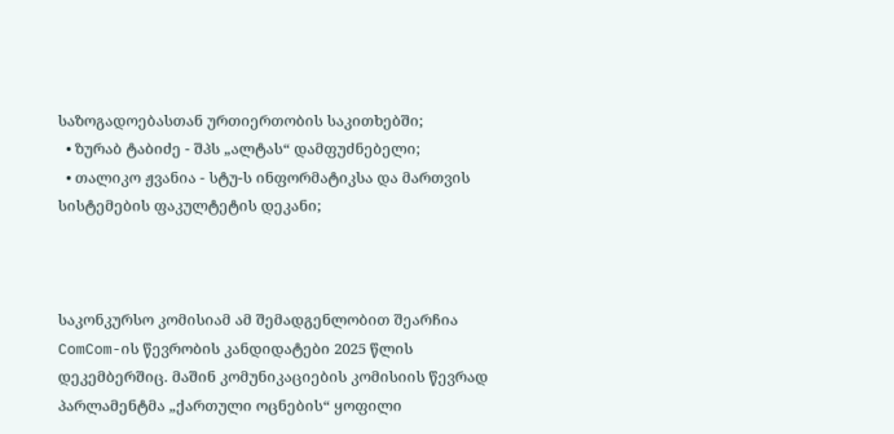საზოგადოებასთან ურთიერთობის საკითხებში;
  • ზურაბ ტაბიძე - შპს „ალტას“ დამფუძნებელი;
  • თალიკო ჟვანია - სტუ-ს ინფორმატიკსა და მართვის სისტემების ფაკულტეტის დეკანი;



საკონკურსო კომისიამ ამ შემადგენლობით შეარჩია ComCom-ის წევრობის კანდიდატები 2025 წლის დეკემბერშიც. მაშინ კომუნიკაციების კომისიის წევრად პარლამენტმა „ქართული ოცნების“ ყოფილი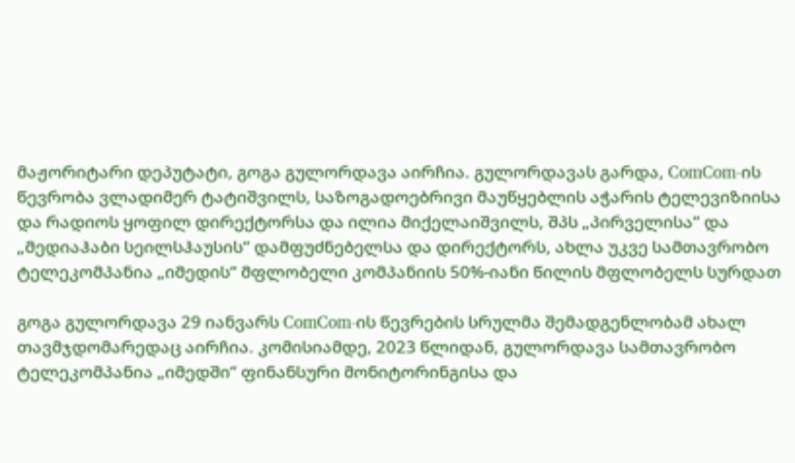მაჟორიტარი დეპუტატი, გოგა გულორდავა აირჩია. გულორდავას გარდა, ComCom-ის წევრობა ვლადიმერ ტატიშვილს, საზოგადოებრივი მაუწყებლის აჭარის ტელევიზიისა და რადიოს ყოფილ დირექტორსა და ილია მიქელაიშვილს, შპს „პირველისა“ და „მედიაჰაბი სეილსჰაუსის“ დამფუძნებელსა და დირექტორს, ახლა უკვე სამთავრობო ტელეკომპანია „იმედის“ მფლობელი კომპანიის 50%-იანი წილის მფლობელს სურდათ

გოგა გულორდავა 29 იანვარს ComCom-ის წევრების სრულმა შემადგენლობამ ახალ თავმჯდომარედაც აირჩია. კომისიამდე, 2023 წლიდან, გულორდავა სამთავრობო ტელეკომპანია „იმედში“ ფინანსური მონიტორინგისა და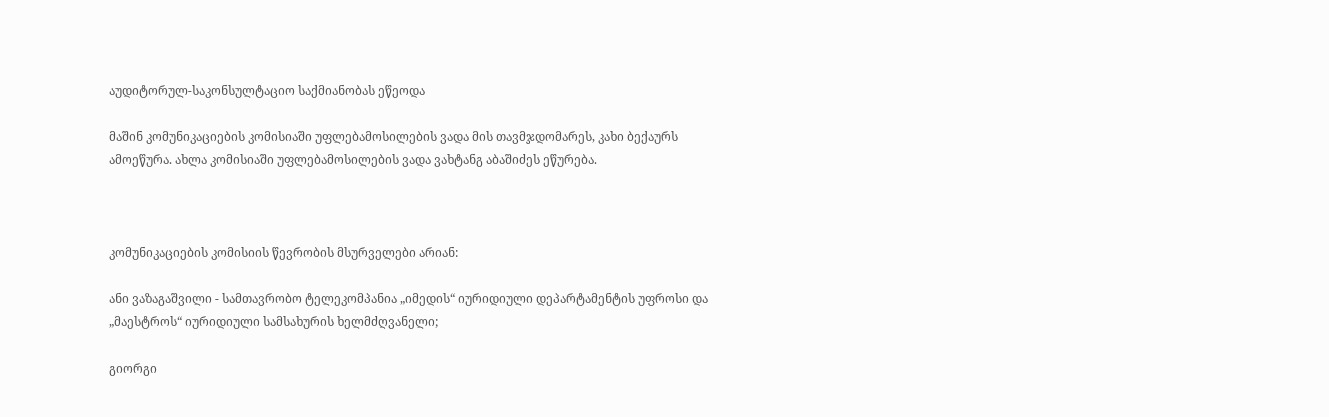აუდიტორულ-საკონსულტაციო საქმიანობას ეწეოდა

მაშინ კომუნიკაციების კომისიაში უფლებამოსილების ვადა მის თავმჯდომარეს, კახი ბექაურს ამოეწურა. ახლა კომისიაში უფლებამოსილების ვადა ვახტანგ აბაშიძეს ეწურება.



კომუნიკაციების კომისიის წევრობის მსურველები არიან:

ანი ვაზაგაშვილი - სამთავრობო ტელეკომპანია „იმედის“ იურიდიული დეპარტამენტის უფროსი და „მაესტროს“ იურიდიული სამსახურის ხელმძღვანელი;

გიორგი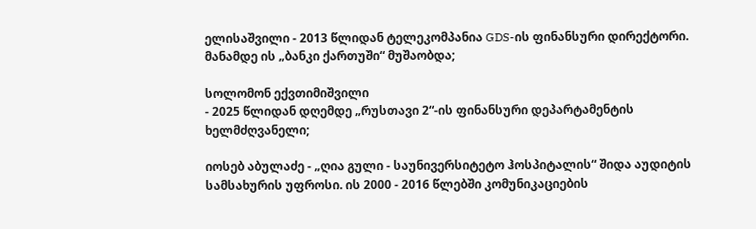ელისაშვილი - 2013 წლიდან ტელეკომპანია GDS-ის ფინანსური დირექტორი. მანამდე ის „ბანკი ქართუში“ მუშაობდა;

სოლომონ ექვთიმიშვილი
- 2025 წლიდან დღემდე „რუსთავი 2“-ის ფინანსური დეპარტამენტის ხელმძღვანელი;

იოსებ აბულაძე - „ღია გული - საუნივერსიტეტო ჰოსპიტალის“ შიდა აუდიტის სამსახურის უფროსი. ის 2000 - 2016 წლებში კომუნიკაციების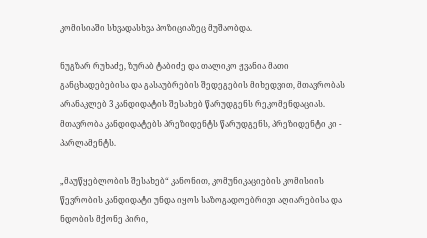კომისიაში სხვადასხვა პოზიციაზეც მუშაობდა.

ნუგზარ რუხაძე, ზურაბ ტაბიძე და თალიკო ჟვანია მათი განცხადებებისა და გასაუბრების შედეგების მიხედვით, მთავრობას არანაკლებ 3 კანდიდატის შესახებ წარუდგენს რეკომენდაციას. მთავრობა კანდიდატებს პრეზიდენტს წარუდგენს, პრეზიდენტი კი - პარლამენტს.

„მაუწყებლობის შესახებ“ კანონით, კომუნიკაციების კომისიის წევრობის კანდიდატი უნდა იყოს საზოგადოებრივი აღიარებისა და ნდობის მქონე პირი,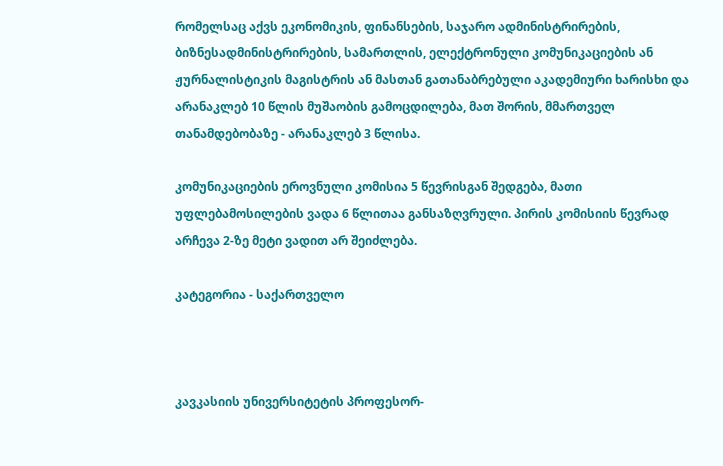რომელსაც აქვს ეკონომიკის, ფინანსების, საჯარო ადმინისტრირების, ბიზნესადმინისტრირების, სამართლის, ელექტრონული კომუნიკაციების ან ჟურნალისტიკის მაგისტრის ან მასთან გათანაბრებული აკადემიური ხარისხი და არანაკლებ 10 წლის მუშაობის გამოცდილება, მათ შორის, მმართველ თანამდებობაზე - არანაკლებ 3 წლისა.

კომუნიკაციების ეროვნული კომისია 5 წევრისგან შედგება, მათი უფლებამოსილების ვადა 6 წლითაა განსაზღვრული. პირის კომისიის წევრად არჩევა 2-ზე მეტი ვადით არ შეიძლება.

კატეგორია - საქართველო



კავკასიის უნივერსიტეტის პროფესორ-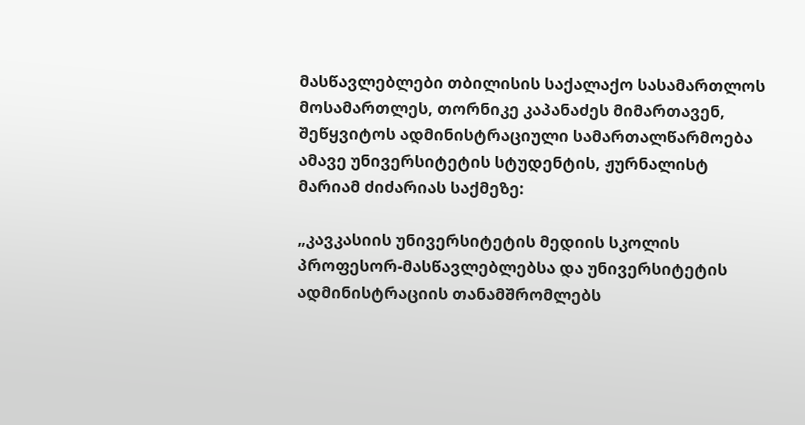მასწავლებლები თბილისის საქალაქო სასამართლოს მოსამართლეს, თორნიკე კაპანაძეს მიმართავენ, შეწყვიტოს ადმინისტრაციული სამართალწარმოება ამავე უნივერსიტეტის სტუდენტის, ჟურნალისტ მარიამ ძიძარიას საქმეზე:

„კავკასიის უნივერსიტეტის მედიის სკოლის პროფესორ-მასწავლებლებსა და უნივერსიტეტის ადმინისტრაციის თანამშრომლებს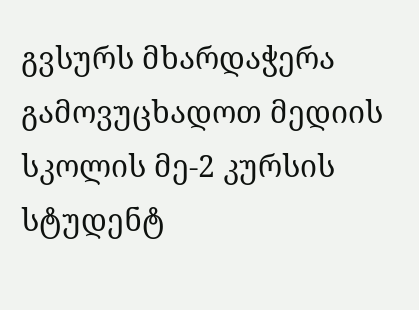გვსურს მხარდაჭერა გამოვუცხადოთ მედიის სკოლის მე-2 კურსის სტუდენტ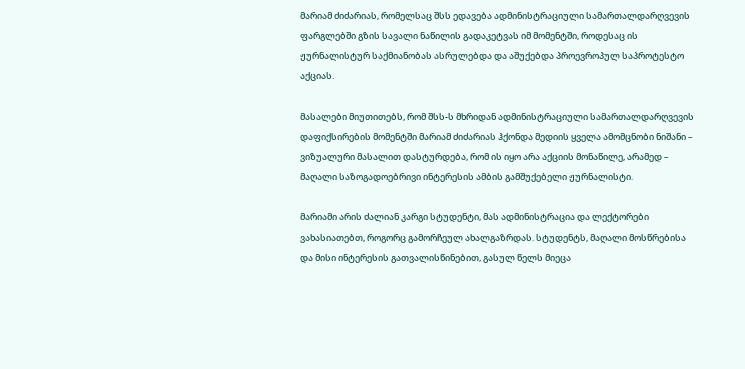მარიამ ძიძარიას, რომელსაც შსს ედავება ადმინისტრაციული სამართალდარღვევის ფარგლებში გზის სავალი ნაწილის გადაკეტვას იმ მომენტში, როდესაც ის ჟურნალისტურ საქმიანობას ასრულებდა და აშუქებდა პროევროპულ საპროტესტო აქციას.

მასალები მიუთითებს, რომ შსს-ს მხრიდან ადმინისტრაციული სამართალდარღვევის დაფიქსირების მომენტში მარიამ ძიძარიას ჰქონდა მედიის ყველა ამომცნობი ნიშანი – ვიზუალური მასალით დასტურდება, რომ ის იყო არა აქციის მონაწილე, არამედ – მაღალი საზოგადოებრივი ინტერესის ამბის გამშუქებელი ჟურნალისტი.

მარიამი არის ძალიან კარგი სტუდენტი, მას ადმინისტრაცია და ლექტორები ვახასიათებთ, როგორც გამორჩეულ ახალგაზრდას. სტუდენტს, მაღალი მოსწრებისა და მისი ინტერესის გათვალისწინებით, გასულ წელს მიეცა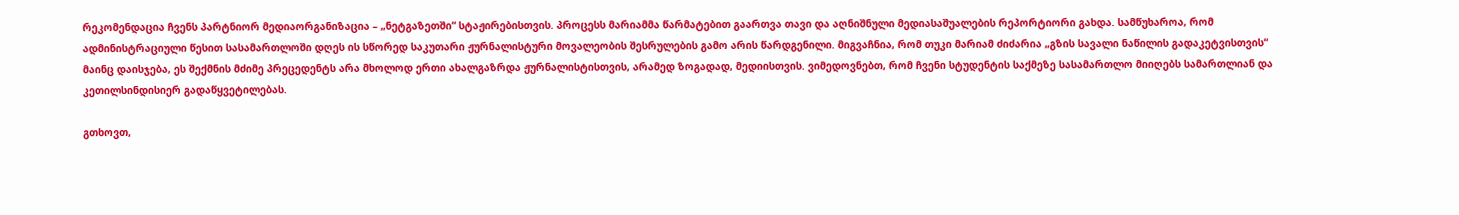რეკომენდაცია ჩვენს პარტნიორ მედიაორგანიზაცია – „ნეტგაზეთში“ სტაჟირებისთვის. პროცესს მარიამმა წარმატებით გაართვა თავი და აღნიშნული მედიასაშუალების რეპორტიორი გახდა. სამწუხაროა, რომ ადმინისტრაციული წესით სასამართლოში დღეს ის სწორედ საკუთარი ჟურნალისტური მოვალეობის შესრულების გამო არის წარდგენილი. მიგვაჩნია, რომ თუკი მარიამ ძიძარია „გზის სავალი ნაწილის გადაკეტვისთვის“ მაინც დაისჯება, ეს შექმნის მძიმე პრეცედენტს არა მხოლოდ ერთი ახალგაზრდა ჟურნალისტისთვის, არამედ ზოგადად, მედიისთვის. ვიმედოვნებთ, რომ ჩვენი სტუდენტის საქმეზე სასამართლო მიიღებს სამართლიან და კეთილსინდისიერ გადაწყვეტილებას.

გთხოვთ,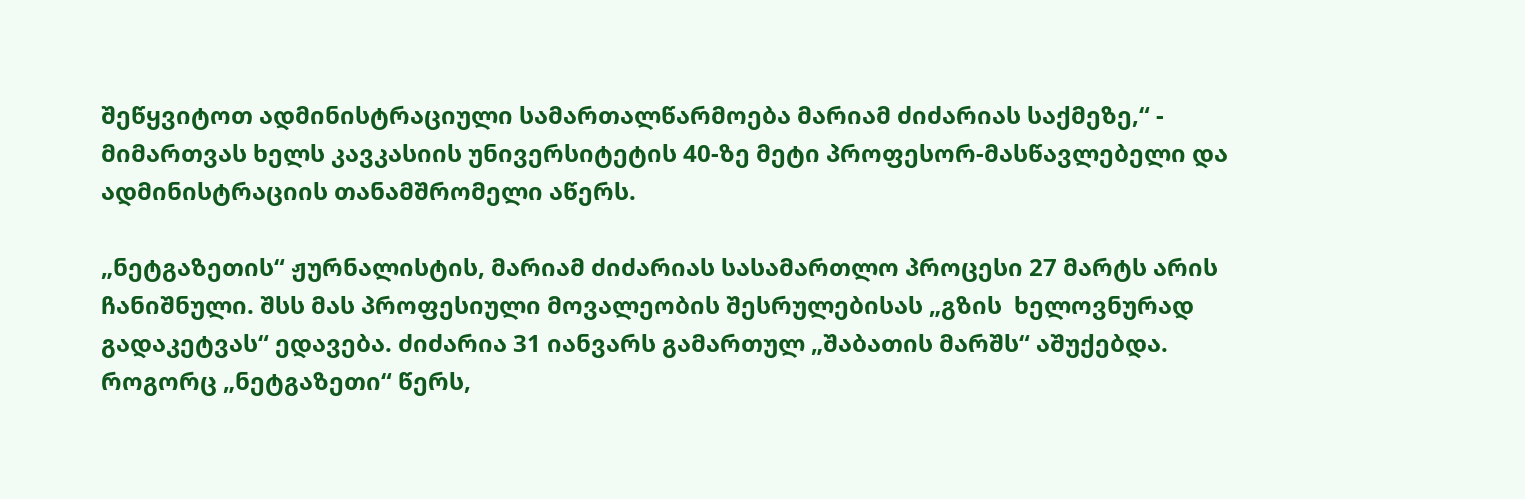შეწყვიტოთ ადმინისტრაციული სამართალწარმოება მარიამ ძიძარიას საქმეზე,“ - მიმართვას ხელს კავკასიის უნივერსიტეტის 40-ზე მეტი პროფესორ-მასწავლებელი და ადმინისტრაციის თანამშრომელი აწერს.

„ნეტგაზეთის“ ჟურნალისტის, მარიამ ძიძარიას სასამართლო პროცესი 27 მარტს არის ჩანიშნული. შსს მას პროფესიული მოვალეობის შესრულებისას „გზის  ხელოვნურად გადაკეტვას“ ედავება. ძიძარია 31 იანვარს გამართულ „შაბათის მარშს“ აშუქებდა. როგორც „ნეტგაზეთი“ წერს,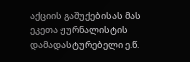აქციის გაშუქებისას მას ეკეთა ჟურნალისტის დამადასტურებელი ე.წ.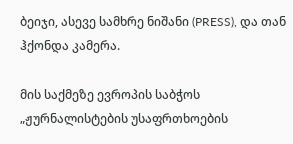ბეიჯი, ასევე სამხრე ნიშანი (PRESS), და თან ჰქონდა კამერა.

მის საქმეზე ევროპის საბჭოს „ჟურნალისტების უსაფრთხოების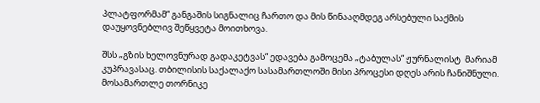პლატფორმამ“ განგაშის სიგნალიც ჩართო და მის წინააღმდეგ არსებული საქმის დაუყოვნებლივ შეწყვეტა მოითხოვა.

შსს „გზის ხელოვნურად გადაკეტვას“ ედავება გამოცემა „ტაბულას“ ჟურნალისტ  მარიამ კუპრავასაც. თბილისის საქალაქო სასამართლოში მისი პროცესი დღეს არის ჩანიშნული. მოსამართლე თორნიკე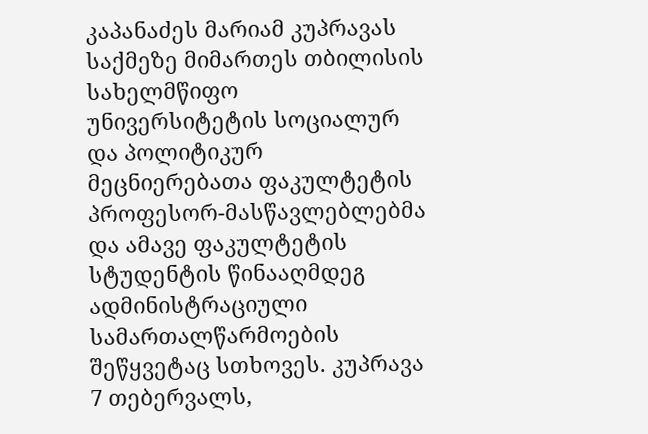კაპანაძეს მარიამ კუპრავას საქმეზე მიმართეს თბილისის სახელმწიფო უნივერსიტეტის სოციალურ და პოლიტიკურ მეცნიერებათა ფაკულტეტის პროფესორ-მასწავლებლებმა და ამავე ფაკულტეტის სტუდენტის წინააღმდეგ ადმინისტრაციული სამართალწარმოების შეწყვეტაც სთხოვეს. კუპრავა 7 თებერვალს,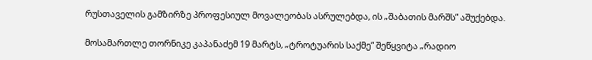რუსთაველის გამზირზე პროფესიულ მოვალეობას ასრულებდა, ის „შაბათის მარშს“ აშუქებდა.

მოსამართლე თორნიკე კაპანაძემ 19 მარტს, „ტროტუარის საქმე“ შეწყვიტა „რადიო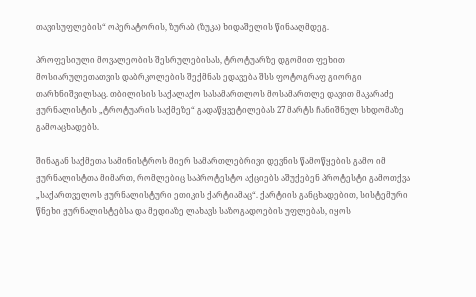თავისუფლების“ ოპერატორის, ზურაბ (ზუკა) ხიდაშელის წინააღმდეგ.

პროფესიული მოვალეობის შესრულებისას, ტროტუარზე დგომით ფეხით მოსიარულეთათვის დაბრკოლების შექმნას ედავება შსს ფოტოგრაფ გიორგი თარხნიშვილსაც. თბილისის საქალაქო სასამართლოს მოსამართლე დავით მაკარაძე ჟურნალისტის „ტროტუარის საქმეზე“ გადაწყვეტილებას 27 მარტს ჩანიშნულ სხდომაზე გამოაცხადებს.

შინაგან საქმეთა სამინისტროს მიერ სამართლებრივი დევნის წამოწყების გამო იმ ჟურნალისტთა მიმართ, რომლებიც საპროტესტო აქციებს აშუქებენ პროტესტი გამოთქვა „საქართველოს ჟურნალისტური ეთიკის ქარტიამაც“. ქარტიის განცხადებით, სისტემური წნეხი ჟურნალისტებსა და მედიაზე ლახავს საზოგადოების უფლებას, იყოს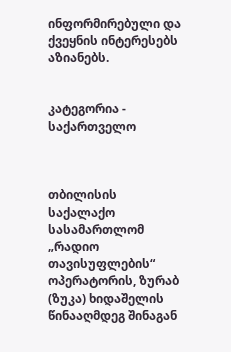ინფორმირებული და ქვეყნის ინტერესებს აზიანებს.


კატეგორია - საქართველო



თბილისის საქალაქო სასამართლომ „რადიო თავისუფლების“ ოპერატორის, ზურაბ (ზუკა) ხიდაშელის წინააღმდეგ შინაგან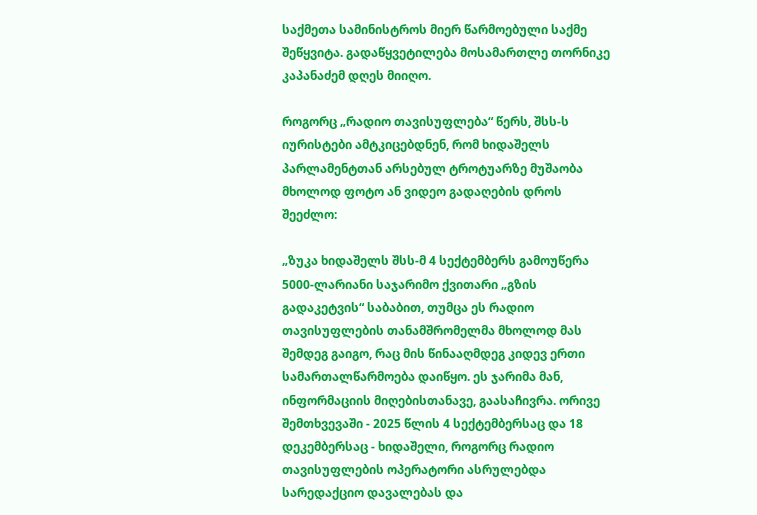საქმეთა სამინისტროს მიერ წარმოებული საქმე შეწყვიტა. გადაწყვეტილება მოსამართლე თორნიკე კაპანაძემ დღეს მიიღო.

როგორც „რადიო თავისუფლება“ წერს, შსს-ს იურისტები ამტკიცებდნენ, რომ ხიდაშელს პარლამენტთან არსებულ ტროტუარზე მუშაობა მხოლოდ ფოტო ან ვიდეო გადაღების დროს შეეძლო:

„ზუკა ხიდაშელს შსს-მ 4 სექტემბერს გამოუწერა 5000-ლარიანი საჯარიმო ქვითარი „გზის გადაკეტვის“ საბაბით, თუმცა ეს რადიო თავისუფლების თანამშრომელმა მხოლოდ მას შემდეგ გაიგო, რაც მის წინააღმდეგ კიდევ ერთი სამართალწარმოება დაიწყო. ეს ჯარიმა მან, ინფორმაციის მიღებისთანავე, გაასაჩივრა. ორივე შემთხვევაში - 2025 წლის 4 სექტემბერსაც და 18 დეკემბერსაც - ხიდაშელი, როგორც რადიო თავისუფლების ოპერატორი ასრულებდა სარედაქციო დავალებას და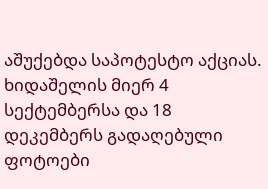აშუქებდა საპოტესტო აქციას. ხიდაშელის მიერ 4 სექტემბერსა და 18 დეკემბერს გადაღებული ფოტოები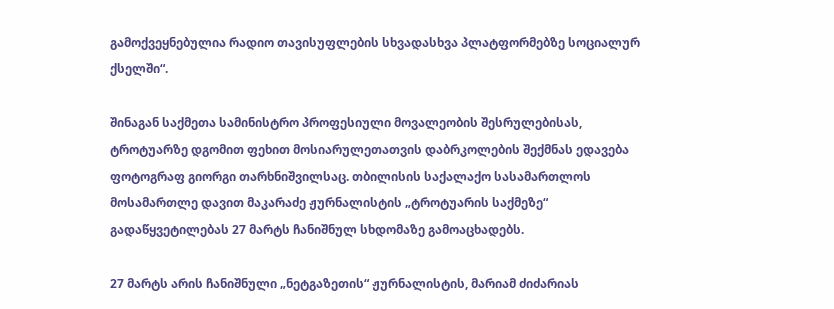გამოქვეყნებულია რადიო თავისუფლების სხვადასხვა პლატფორმებზე სოციალურ ქსელში“.

შინაგან საქმეთა სამინისტრო პროფესიული მოვალეობის შესრულებისას, ტროტუარზე დგომით ფეხით მოსიარულეთათვის დაბრკოლების შექმნას ედავება ფოტოგრაფ გიორგი თარხნიშვილსაც. თბილისის საქალაქო სასამართლოს მოსამართლე დავით მაკარაძე ჟურნალისტის „ტროტუარის საქმეზე“ გადაწყვეტილებას 27 მარტს ჩანიშნულ სხდომაზე გამოაცხადებს.

27 მარტს არის ჩანიშნული „ნეტგაზეთის“ ჟურნალისტის, მარიამ ძიძარიას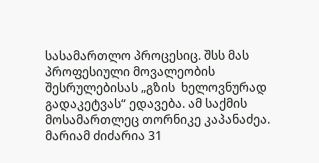სასამართლო პროცესიც. შსს მას პროფესიული მოვალეობის შესრულებისას „გზის  ხელოვნურად გადაკეტვას“ ედავება. ამ საქმის მოსამართლეც თორნიკე კაპანაძეა. მარიამ ძიძარია 31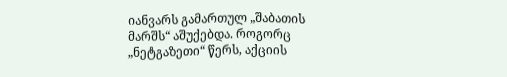იანვარს გამართულ „შაბათის მარშს“ აშუქებდა. როგორც „ნეტგაზეთი“ წერს, აქციის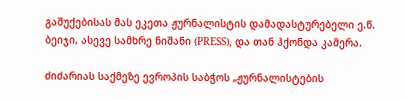გაშუქებისას მას ეკეთა ჟურნალისტის დამადასტურებელი ე.წ. ბეიჯი, ასევე სამხრე ნიშანი (PRESS), და თან ჰქონდა კამერა.

ძიძარიას საქმეზე ევროპის საბჭოს „ჟურნალისტების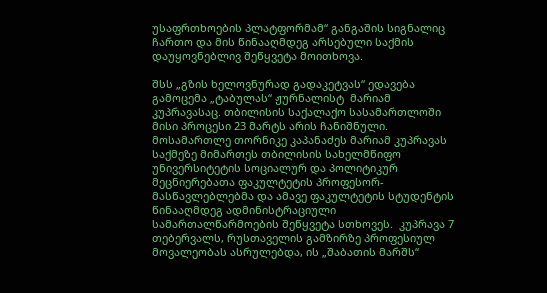უსაფრთხოების პლატფორმამ“ განგაშის სიგნალიც ჩართო და მის წინააღმდეგ არსებული საქმის დაუყოვნებლივ შეწყვეტა მოითხოვა.

შსს „გზის ხელოვნურად გადაკეტვას“ ედავება გამოცემა „ტაბულას“ ჟურნალისტ  მარიამ კუპრავასაც. თბილისის საქალაქო სასამართლოში მისი პროცესი 23 მარტს არის ჩანიშნული. მოსამართლე თორნიკე კაპანაძეს მარიამ კუპრავას საქმეზე მიმართეს თბილისის სახელმწიფო უნივერსიტეტის სოციალურ და პოლიტიკურ მეცნიერებათა ფაკულტეტის პროფესორ-მასწავლებლებმა და ამავე ფაკულტეტის სტუდენტის წინააღმდეგ ადმინისტრაციული სამართალწარმოების შეწყვეტა სთხოვეს.  კუპრავა 7 თებერვალს, რუსთაველის გამზირზე პროფესიულ მოვალეობას ასრულებდა, ის „შაბათის მარშს“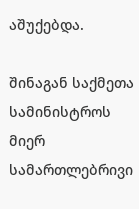აშუქებდა.

შინაგან საქმეთა სამინისტროს მიერ სამართლებრივი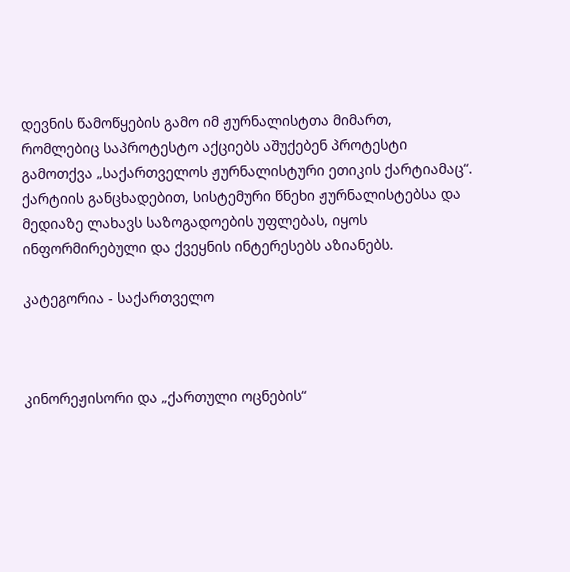დევნის წამოწყების გამო იმ ჟურნალისტთა მიმართ, რომლებიც საპროტესტო აქციებს აშუქებენ პროტესტი გამოთქვა „საქართველოს ჟურნალისტური ეთიკის ქარტიამაც“. ქარტიის განცხადებით, სისტემური წნეხი ჟურნალისტებსა და მედიაზე ლახავს საზოგადოების უფლებას, იყოს ინფორმირებული და ქვეყნის ინტერესებს აზიანებს.

კატეგორია - საქართველო



კინორეჟისორი და „ქართული ოცნების“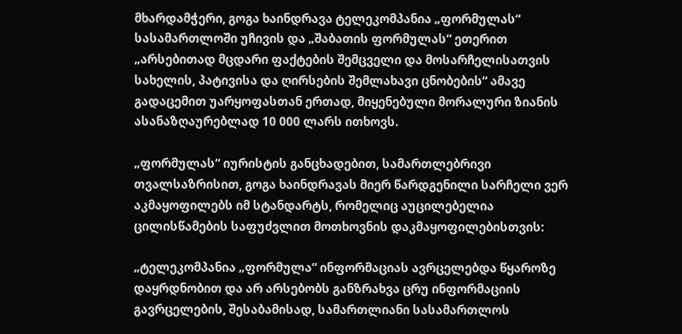მხარდამჭერი, გოგა ხაინდრავა ტელეკომპანია „ფორმულას“ სასამართლოში უჩივის და „შაბათის ფორმულას“ ეთერით „არსებითად მცდარი ფაქტების შემცველი და მოსარჩელისათვის სახელის, პატივისა და ღირსების შემლახავი ცნობების“ ამავე გადაცემით უარყოფასთან ერთად, მიყენებული მორალური ზიანის ასანაზღაურებლად 10 000 ლარს ითხოვს.

„ფორმულას“ იურისტის განცხადებით, სამართლებრივი თვალსაზრისით, გოგა ხაინდრავას მიერ წარდგენილი სარჩელი ვერ აკმაყოფილებს იმ სტანდარტს, რომელიც აუცილებელია ცილისწამების საფუძვლით მოთხოვნის დაკმაყოფილებისთვის:

„ტელეკომპანია „ფორმულა“ ინფორმაციას ავრცელებდა წყაროზე დაყრდნობით და არ არსებობს განზრახვა ცრუ ინფორმაციის გავრცელების, შესაბამისად, სამართლიანი სასამართლოს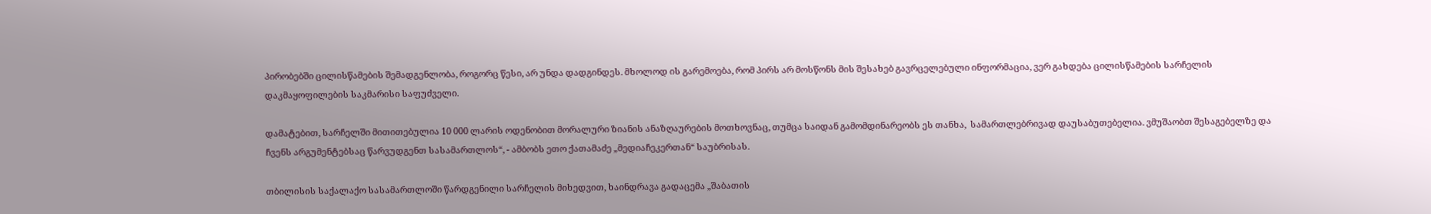პირობებში ცილისწამების შემადგენლობა, როგორც წესი, არ უნდა დადგინდეს. მხოლოდ ის გარემოება, რომ პირს არ მოსწონს მის შესახებ გავრცელებული ინფორმაცია, ვერ გახდება ცილისწამების სარჩელის დაკმაყოფილების საკმარისი საფუძველი.

დამატებით, სარჩელში მითითებულია 10 000 ლარის ოდენობით მორალური ზიანის ანაზღაურების მოთხოვნაც, თუმცა საიდან გამომდინარეობს ეს თანხა,  სამართლებრივად დაუსაბუთებელია. ვმუშაობთ შესაგებელზე და ჩვენს არგუმენტებსაც წარვუდგენთ სასამართლოს“, - ამბობს ეთო ქათამაძე „მედიაჩეკერთან“ საუბრისას.

თბილისის საქალაქო სასამართლოში წარდგენილი სარჩელის მიხედვით, ხაინდრავა გადაცემა „შაბათის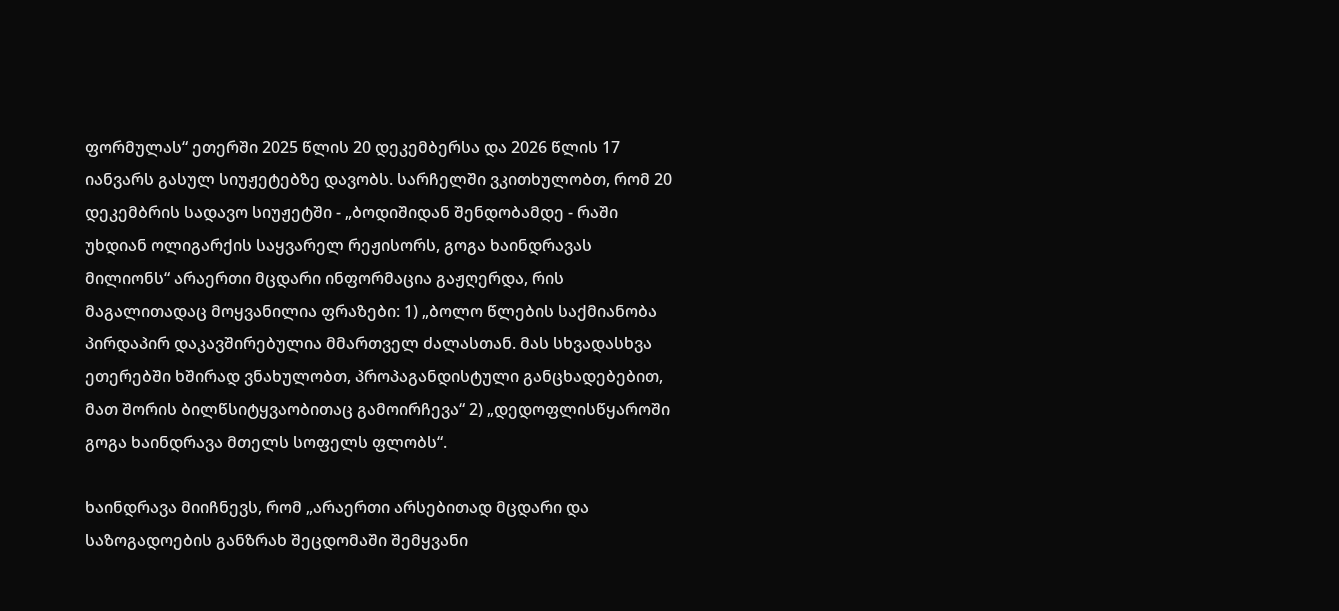ფორმულას“ ეთერში 2025 წლის 20 დეკემბერსა და 2026 წლის 17 იანვარს გასულ სიუჟეტებზე დავობს. სარჩელში ვკითხულობთ, რომ 20 დეკემბრის სადავო სიუჟეტში - „ბოდიშიდან შენდობამდე - რაში უხდიან ოლიგარქის საყვარელ რეჟისორს, გოგა ხაინდრავას მილიონს“ არაერთი მცდარი ინფორმაცია გაჟღერდა, რის მაგალითადაც მოყვანილია ფრაზები: 1) „ბოლო წლების საქმიანობა პირდაპირ დაკავშირებულია მმართველ ძალასთან. მას სხვადასხვა ეთერებში ხშირად ვნახულობთ, პროპაგანდისტული განცხადებებით, მათ შორის ბილწსიტყვაობითაც გამოირჩევა“ 2) „დედოფლისწყაროში გოგა ხაინდრავა მთელს სოფელს ფლობს“.

ხაინდრავა მიიჩნევს, რომ „არაერთი არსებითად მცდარი და საზოგადოების განზრახ შეცდომაში შემყვანი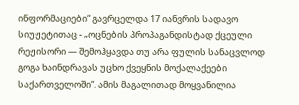ინფორმაციები“ გავრცელდა 17 იანვრის სადავო სიუჟეტითაც - „ოცნების პროპაგანდისტად ქცეული რეჟისორი — შემოჰყავდა თუ არა ფულის სანაცვლოდ გოგა ხაინდრავას უცხო ქვეყნის მოქალაქეები საქართველოში“. ამის მაგალითად მოყვანილია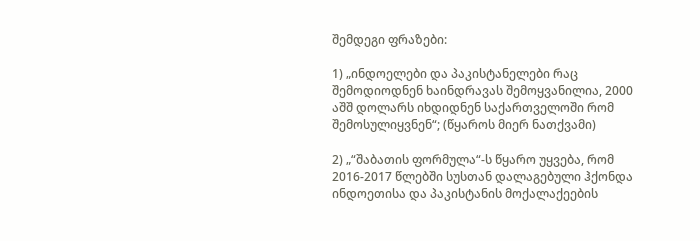შემდეგი ფრაზები:

1) „ინდოელები და პაკისტანელები რაც შემოდიოდნენ ხაინდრავას შემოყვანილია, 2000 აშშ დოლარს იხდიდნენ საქართველოში რომ შემოსულიყვნენ“; (წყაროს მიერ ნათქვამი)

2) „“შაბათის ფორმულა“-ს წყარო უყვება, რომ 2016-2017 წლებში სუსთან დალაგებული ჰქონდა ინდოეთისა და პაკისტანის მოქალაქეების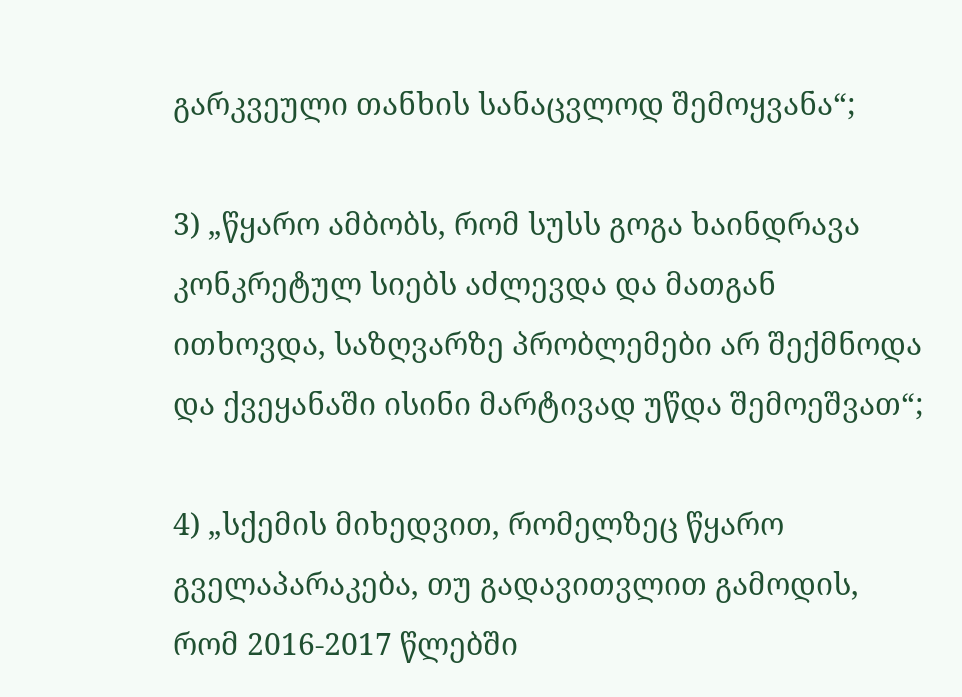გარკვეული თანხის სანაცვლოდ შემოყვანა“;

3) „წყარო ამბობს, რომ სუსს გოგა ხაინდრავა კონკრეტულ სიებს აძლევდა და მათგან ითხოვდა, საზღვარზე პრობლემები არ შექმნოდა და ქვეყანაში ისინი მარტივად უწდა შემოეშვათ“;

4) „სქემის მიხედვით, რომელზეც წყარო გველაპარაკება, თუ გადავითვლით გამოდის, რომ 2016-2017 წლებში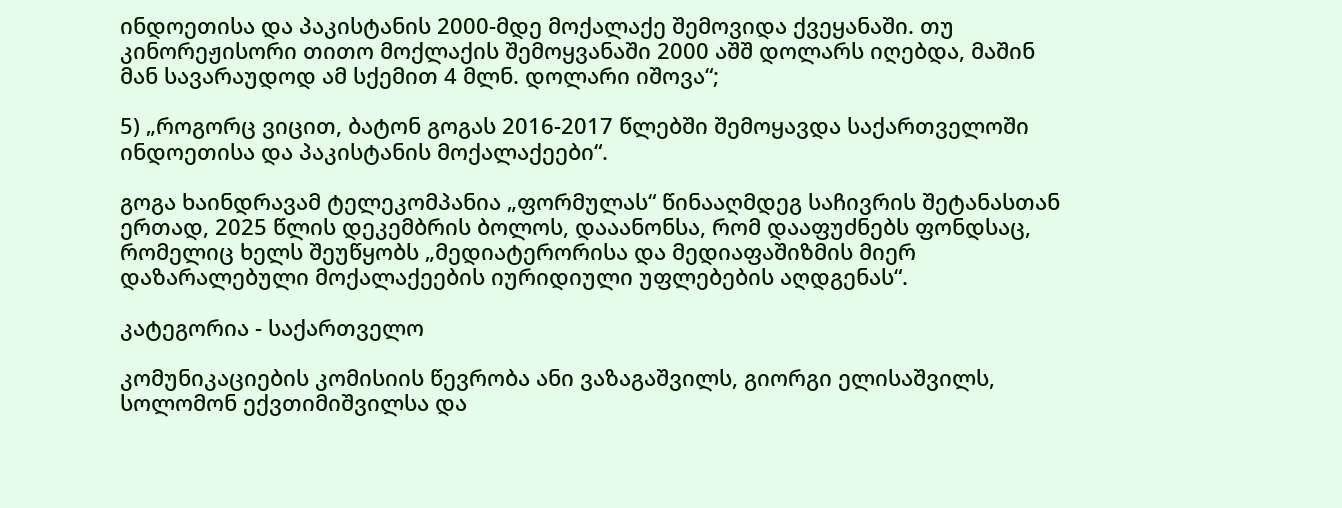ინდოეთისა და პაკისტანის 2000-მდე მოქალაქე შემოვიდა ქვეყანაში. თუ კინორეჟისორი თითო მოქლაქის შემოყვანაში 2000 აშშ დოლარს იღებდა, მაშინ მან სავარაუდოდ ამ სქემით 4 მლნ. დოლარი იშოვა“;

5) „როგორც ვიცით, ბატონ გოგას 2016-2017 წლებში შემოყავდა საქართველოში ინდოეთისა და პაკისტანის მოქალაქეები“.

გოგა ხაინდრავამ ტელეკომპანია „ფორმულას“ წინააღმდეგ საჩივრის შეტანასთან ერთად, 2025 წლის დეკემბრის ბოლოს, დააანონსა, რომ დააფუძნებს ფონდსაც, რომელიც ხელს შეუწყობს „მედიატერორისა და მედიაფაშიზმის მიერ დაზარალებული მოქალაქეების იურიდიული უფლებების აღდგენას“.

კატეგორია - საქართველო

კომუნიკაციების კომისიის წევრობა ანი ვაზაგაშვილს, გიორგი ელისაშვილს, სოლომონ ექვთიმიშვილსა და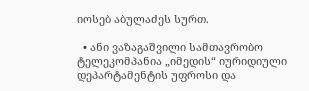იოსებ აბულაძეს სურთ.

  • ანი ვაზაგაშვილი სამთავრობო ტელეკომპანია „იმედის“ იურიდიული დეპარტამენტის უფროსი და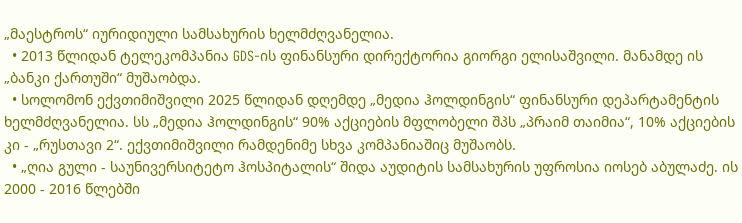„მაესტროს“ იურიდიული სამსახურის ხელმძღვანელია.
  • 2013 წლიდან ტელეკომპანია GDS-ის ფინანსური დირექტორია გიორგი ელისაშვილი. მანამდე ის „ბანკი ქართუში“ მუშაობდა.
  • სოლომონ ექვთიმიშვილი 2025 წლიდან დღემდე „მედია ჰოლდინგის“ ფინანსური დეპარტამენტის ხელმძღვანელია. სს „მედია ჰოლდინგის“ 90% აქციების მფლობელი შპს „პრაიმ თაიმია“, 10% აქციების კი - „რუსთავი 2“. ექვთიმიშვილი რამდენიმე სხვა კომპანიაშიც მუშაობს.
  • „ღია გული - საუნივერსიტეტო ჰოსპიტალის“ შიდა აუდიტის სამსახურის უფროსია იოსებ აბულაძე. ის 2000 - 2016 წლებში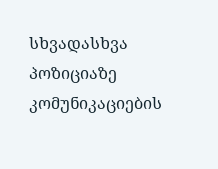სხვადასხვა პოზიციაზე კომუნიკაციების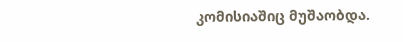კომისიაშიც მუშაობდა.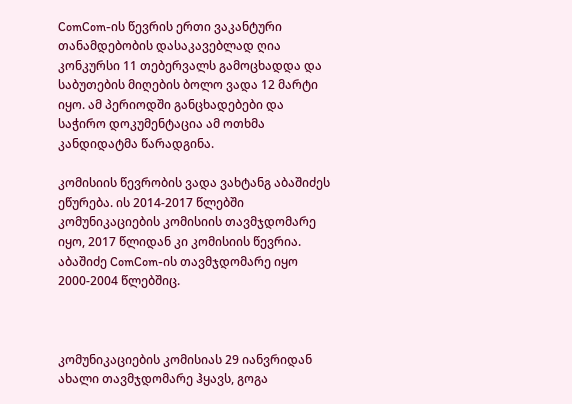ComCom-ის წევრის ერთი ვაკანტური თანამდებობის დასაკავებლად ღია კონკურსი 11 თებერვალს გამოცხადდა და საბუთების მიღების ბოლო ვადა 12 მარტი იყო. ამ პერიოდში განცხადებები და საჭირო დოკუმენტაცია ამ ოთხმა კანდიდატმა წარადგინა.

კომისიის წევრობის ვადა ვახტანგ აბაშიძეს ეწურება. ის 2014-2017 წლებში კომუნიკაციების კომისიის თავმჯდომარე იყო, 2017 წლიდან კი კომისიის წევრია. აბაშიძე ComCom-ის თავმჯდომარე იყო 2000-2004 წლებშიც.



კომუნიკაციების კომისიას 29 იანვრიდან ახალი თავმჯდომარე ჰყავს, გოგა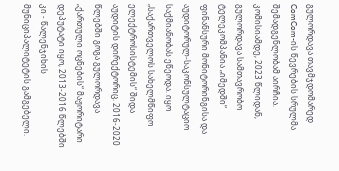გულორდავა თავმჯდომარედ ComCom-ის წევრების სრულმა შემადგენლობამ აირჩია. კომისიამდე, 2023 წლიდან, გულორდავა სამთავრობო ტელეკომპანია „იმედში“ ფინანსური მონიტორინგისა და აუდიტორულ-საკონსულტაციო საქმიანობას ეწეოდა. იყო „საქართველოს სახელმწიფო ელექტროსისტემის“ შიდა აუდიტის დირექტორიც. 2016-2020 წლებში გოგა გულორდავა „ქართული ოცნების“ მაჟორიტარი დეპუტატი იყო, 2013-2016 წლებში კი - წალენჯიხის მუნიციპალიტეტის გამგებელი.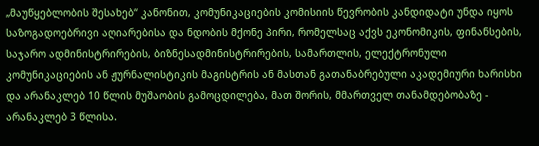„მაუწყებლობის შესახებ“ კანონით, კომუნიკაციების კომისიის წევრობის კანდიდატი უნდა იყოს საზოგადოებრივი აღიარებისა და ნდობის მქონე პირი, რომელსაც აქვს ეკონომიკის, ფინანსების, საჯარო ადმინისტრირების, ბიზნესადმინისტრირების, სამართლის, ელექტრონული კომუნიკაციების ან ჟურნალისტიკის მაგისტრის ან მასთან გათანაბრებული აკადემიური ხარისხი და არანაკლებ 10 წლის მუშაობის გამოცდილება, მათ შორის, მმართველ თანამდებობაზე - არანაკლებ 3 წლისა.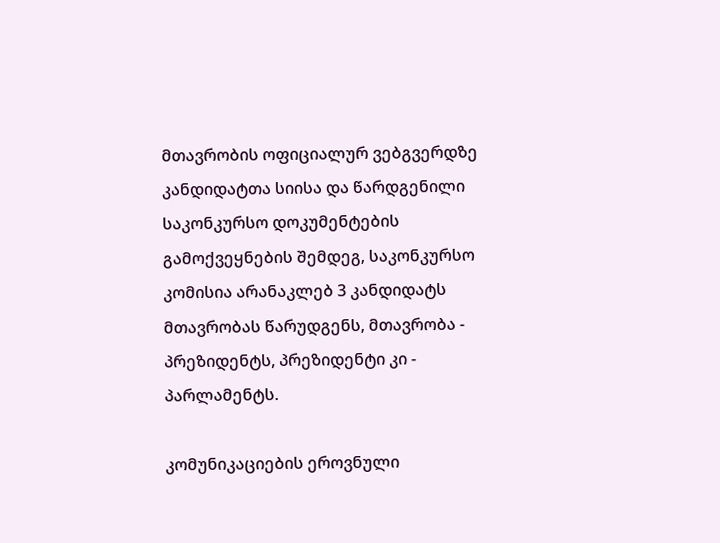მთავრობის ოფიციალურ ვებგვერდზე კანდიდატთა სიისა და წარდგენილი საკონკურსო დოკუმენტების გამოქვეყნების შემდეგ, საკონკურსო კომისია არანაკლებ 3 კანდიდატს მთავრობას წარუდგენს, მთავრობა - პრეზიდენტს, პრეზიდენტი კი - პარლამენტს.

კომუნიკაციების ეროვნული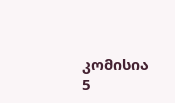კომისია 5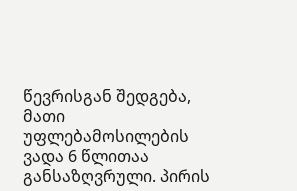წევრისგან შედგება, მათი უფლებამოსილების ვადა 6 წლითაა განსაზღვრული. პირის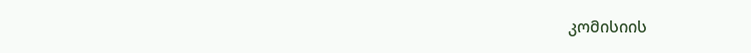კომისიის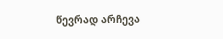წევრად არჩევა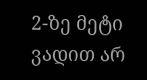2-ზე მეტი ვადით არ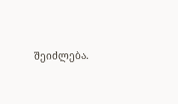შეიძლება.